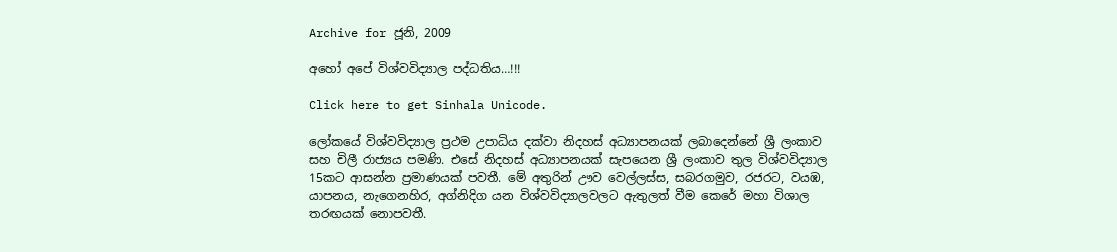Archive for ජූනි, 2009

අහෝ අපේ විශ්වවිද්‍යාල පද්ධතිය…!!!

Click here to get Sinhala Unicode.

ලෝකයේ විශ්වවිද්‍යාල ප්‍රථම උපාධිය දක්වා නිදහස් අධ්‍යාපනයක් ලබාදෙන්නේ ශ්‍රී ලංකාව සහ චිලී රාජ්‍යය පමණි. එසේ නිදහස් අධ්‍යාපනයක් සැපයෙන ශ්‍රී ලංකාව තුල විශ්වවිද්‍යාල 15කට ආසන්න ප්‍රමාණයක් පවතී. මේ අතුරින් ඌව වෙල්ලස්ස, සබරගමුව, රජරට, වයඹ, යාපනය, නැගෙනහිර, අග්නිදිග යන විශ්වවිද්‍යාලවලට ඇතුලත් වීම කෙරේ මහා විශාල තරඟයක් නොපවතී.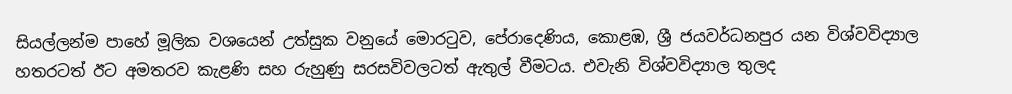සියල්ලන්ම පාහේ මූලික වශයෙන් උත්සුක වනුයේ මොරටුව, පේරාදෙණිය, කොළඹ, ශ්‍රී ජයවර්ධනපුර යන විශ්වවිද්‍යාල හතරටත් ඊට අමතරව කැළණි සහ රුහුණු සරසවිවලටත් ඇතුල් වීමටය. එවැනි විශ්වවිද්‍යාල තුලද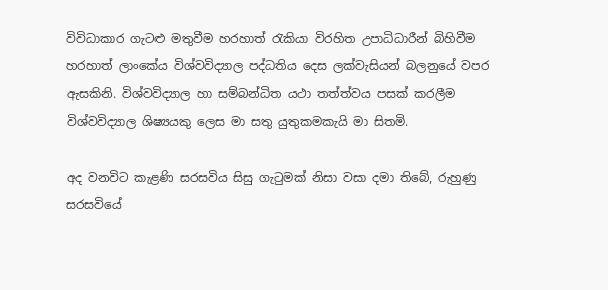විවිධාකාර ගැටළු මතුවීම හරහාත් රැකියා විරහිත උපාධිධාරීන් බිහිවීම හරහාත් ලාංකේය විශ්වවිද්‍යාල පද්ධතිය දෙස ලක්වැසියන් බලනුයේ වපර ඇසකිනි. විශ්වවිද්‍යාල හා සම්බන්ධිත යථා තත්ත්වය පසක් කරලීම විශ්වවිද්‍යාල ශිෂ්‍යයකු ලෙස මා සතු යුතුකමකැයි මා සිතමි.

අද වනවිට කැළණි සරසවිය සිසු ගැටුමක් නිසා වසා දමා තිබේ, රුහුණු සරසවියේ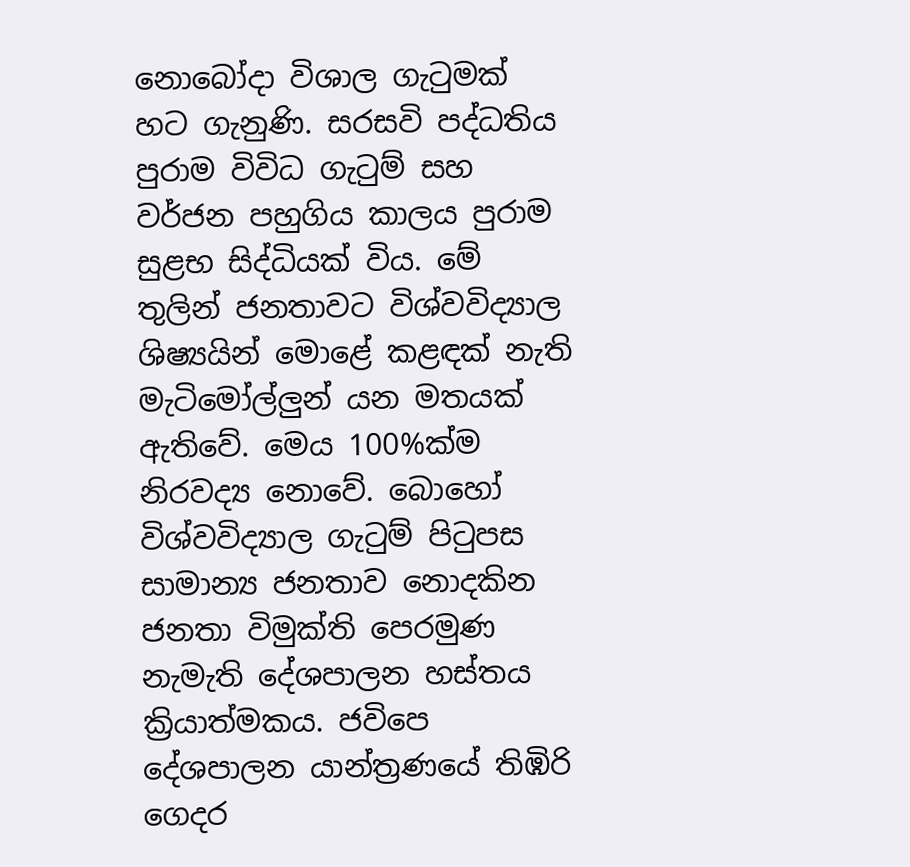නොබෝදා විශාල ගැටුමක් හට ගැනුණි. සරසවි පද්ධතිය පුරාම විවිධ ගැටුම් සහ වර්ජන පහුගිය කාලය පුරාම සුළභ සිද්ධියක් විය. මේ තුලින් ජනතාවට විශ්වවිද්‍යාල ශිෂ්‍යයින් මොළේ කළඳක් නැති මැටිමෝල්ලුන් යන මතයක් ඇතිවේ. මෙය 100%ක්ම නිරවද්‍ය නොවේ. බොහෝ විශ්වවිද්‍යාල ගැටුම් පිටුපස සාමාන්‍ය ජනතාව නොදකින ජනතා විමුක්ති පෙරමුණ නැමැති දේශපාලන හස්තය ක්‍රියාත්මකය. ජවිපෙ දේශපාලන යාන්ත්‍රණයේ තිඹිරි ගෙදර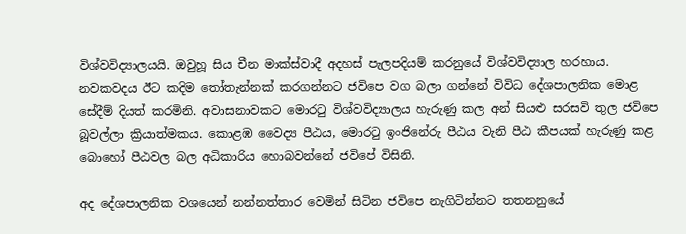විශ්වවිද්‍යාලයයි. ඔවුහූ සිය චීන මාක්ස්වාදී අදහස් පැලපදියම් කරනුයේ විශ්වවිද්‍යාල හරහාය. නවකවදය ඊට කදිම තෝතැන්නක් කරගන්නට ජවිපෙ වග බලා ගන්නේ විවිධ දේශපාලනික මොළ සේදීම් දියත් කරමිනි. අවාසනාවකට මොරටු විශ්වවිද්‍යාලය හැරුණු කල අන් සියළු සරසවි තුල ජවිපෙ බූවල්ලා ක්‍රියාත්මකය. කොළඹ වෛද්‍ය පීඨය, මොරටු ඉංජිනේරු පීඨය වැනි පීඨ කීපයක් හැරුණු කළ බොහෝ පීඨවල බල අධිකාරිය හොබවන්නේ ජවිපේ විසිනි.

අද දේශපාලනික වශයෙන් නන්නත්තාර වෙමින් සිටින ජවිපෙ නැගිටින්නට තතනනුයේ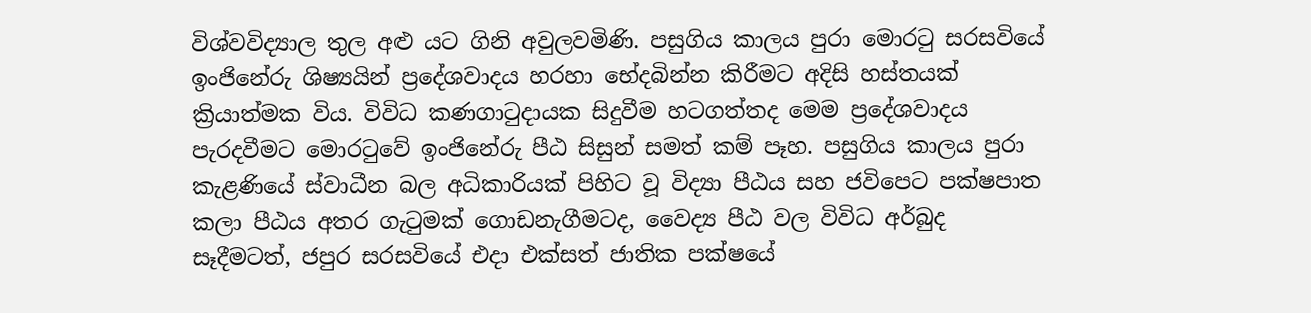විශ්වවිද්‍යාල තුල අළු යට ගිනි අවුලවමිණි. පසුගිය කාලය පුරා මොරටු සරසවියේ ඉංජිනේරු ශිෂ්‍යයින් ප්‍රදේශවාදය හරහා භේදබින්න කිරීමට අදිසි හස්තයක් ක්‍රියාත්මක විය. විවිධ කණගාටුදායක සිදුවීම හටගත්තද මෙම ප්‍රදේශවාදය පැරදවීමට මොරටුවේ ඉංජිනේරු පීඨ සිසුන් සමත් කම් පෑහ. පසුගිය කාලය පුරා කැළණියේ ස්වාධීන බල අධිකාරියක් පිහිට වූ විද්‍යා පීඨය සහ ජවිපෙට පක්ෂපාත කලා පීඨය අතර ගැටුමක් ගොඩනැගීමටද, වෛද්‍ය පීඨ වල විවිධ අර්බුද සෑදීමටත්, ජපුර සරසවියේ එදා එක්සත් ජාතික පක්ෂයේ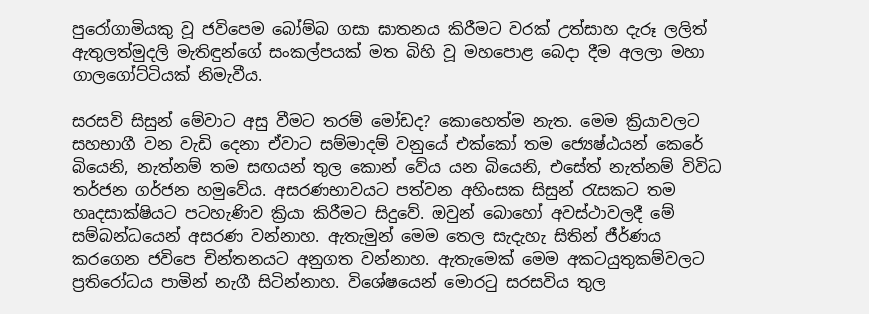පුරෝගාමියකු වූ ජවිපෙම බෝම්බ ගසා ඝාතනය කිරීමට වරක් උත්සාහ දැරූ ලලිත් ඇතුලත්මුදලි මැතිඳුන්ගේ සංකල්පයක් මත බිහි වූ මහපොළ බෙදා දීම අලලා මහා ගාලගෝට්ටියක් නිමැවීය.

සරසවි සිසුන් මේවාට අසු වීමට තරම් මෝඩද? කොහෙත්ම නැත. මෙම ක්‍රියාවලට සහභාගී වන වැඩි දෙනා ඒවාට සම්මාදම් වනුයේ එක්කෝ තම ජ්‍යෙෂ්ඨයන් කෙරේ බියෙනි, නැත්නම් තම සඟයන් තුල කොන් වේය යන බියෙනි, එසේත් නැත්නම් විවිධ තර්ජන ගර්ජන හමුවේය. අසරණභාවයට පත්වන අහිංසක සිසුන් රැසකට තම හෘදසාක්ෂියට පටහැණිව ක්‍රියා කිරීමට සිදුවේ. ඔවුන් බොහෝ අවස්ථාවලදී මේ සම්බන්ධයෙන් අසරණ වන්නාහ. ඇතැමුන් මෙම තෙල සැදැහැ සිතින් ජීර්ණය කරගෙන ජවිපෙ චින්තනයට අනුගත වන්නාහ. ඇතැමෙක් මෙම අකටයුතුකම්වලට ප්‍රතිරෝධය පාමින් නැගී සිටින්නාහ. විශේෂයෙන් මොරටු සරසවිය තුල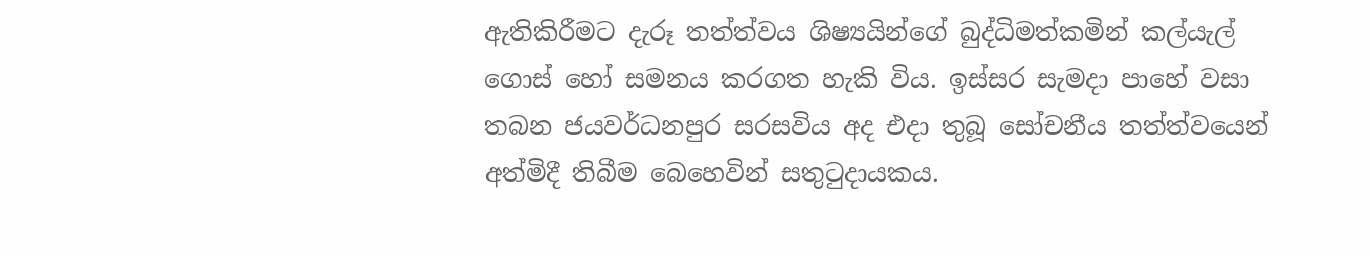ඇතිකිරීමට දැරූ තත්ත්වය ශිෂ්‍යයින්ගේ බුද්ධිමත්කමින් කල්යැල් ගොස් හෝ සමනය කරගත හැකි විය. ඉස්සර සැමදා පාහේ වසා තබන ජයවර්ධනපුර සරසවිය අද එදා තුබූ සෝචනීය තත්ත්වයෙන් අත්මිදී තිබීම බෙහෙවින් සතුටුදායකය.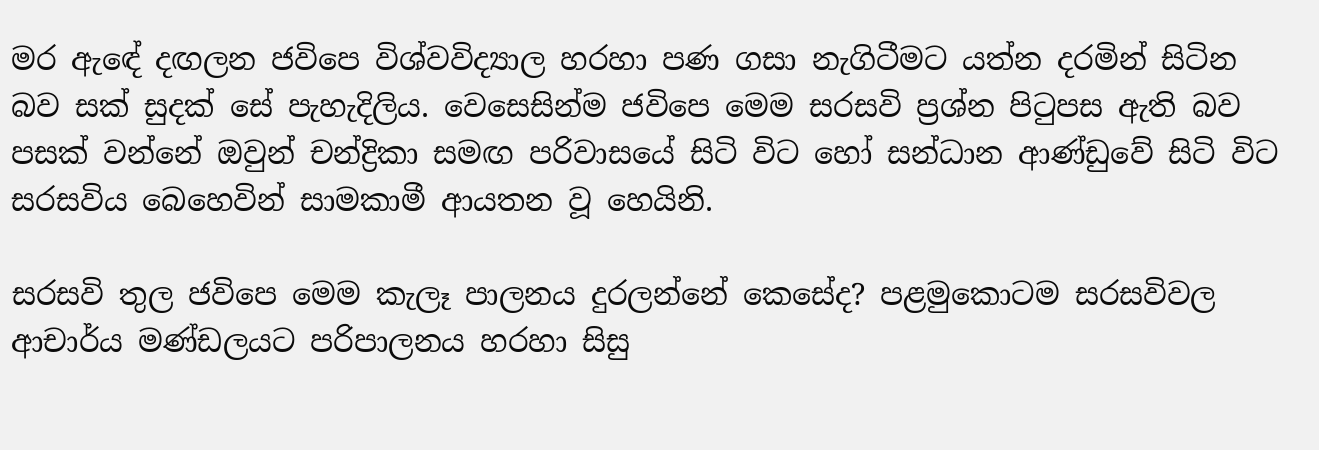මර ඇඳේ දඟලන ජවිපෙ විශ්වවිද්‍යාල හරහා පණ ගසා නැගිටීමට යත්න දරමින් සිටින බව සක් සුදක් සේ පැහැදිලිය. වෙසෙසින්ම ජවිපෙ මෙම සරසවි ප්‍රශ්න පිටුපස ඇති බව පසක් වන්නේ ඔවුන් චන්ද්‍රිකා සමඟ පරිවාසයේ සිටි විට හෝ සන්ධාන ආණ්ඩුවේ සිටි විට සරසවිය බෙහෙවින් සාමකාමී ආයතන වූ හෙයිනි.

සරසවි තුල ජවිපෙ මෙම කැලෑ පාලනය දුරලන්නේ කෙසේද? පළමුකොටම සරසවිවල ආචාර්ය මණ්ඩලයට පරිපාලනය හරහා සිසු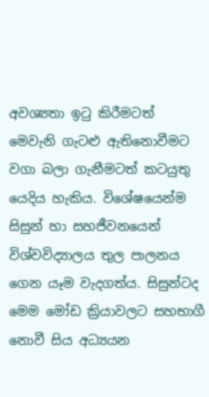අවශ්‍යතා ඉටු කිරීමටත් මෙවැනි ගැටළු ඇතිනොවීමට වගා බලා ගැනීමටත් කටයුතු යෙදිය හැකිය. විශේෂයෙන්ම සිසුන් හා සහජීවනයෙන් විශ්වවිද්‍යාලය තුල පාලනය ගෙන යෑම වැදගත්ය. සිසුන්ටද මෙම මෝඩ ක්‍රියාවලට සහභාගී නොවී සිය අධ්‍යයන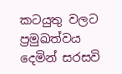කටයුතු වලට ප්‍රමුඛත්වය දෙමින් සරසවි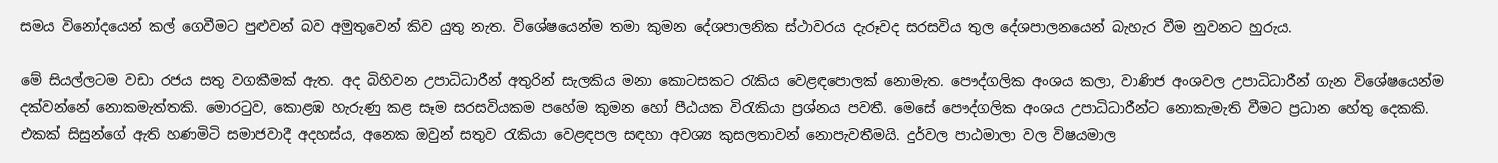සමය විනෝදයෙන් කල් ගෙවීමට පුළුවන් බව අමුතුවෙන් කිව යුතු නැත. විශේෂයෙන්ම තමා කුමන දේශපාලනික ස්ථාවරය දැරූවද සරසවිය තුල දේශපාලනයෙන් බැහැර වීම නුවනට හුරුය.

මේ සියල්ලටම වඩා රජය සතු වගකීමක් ඇත. අද බිහිවන උපාධිධාරීන් අතුරින් සැලකිය මනා කොටසකට රැකිය වෙළඳපොලක් නොමැත. පෞද්ගලික අංශය කලා, වාණිජ අංශවල උපාධිධාරීන් ගැන විශේෂයෙන්ම දක්වන්නේ නොකමැත්තකි. මොරටුව, කොළඹ හැරුණු කළ සෑම සරසවියකම පහේම කුමන හෝ පීඨයක විරැකියා ප්‍රශ්නය පවතී. මෙසේ පෞද්ගලික අංශය උපාධිධාරීන්ට නොකැමැති වීමට ප්‍රධාන හේතු දෙකකි. එකක් සිසුන්ගේ ඇති හණමිටි සමාජවාදී අදහස්ය, අනෙක ඔවුන් සතුව රැකියා වෙළඳපල සඳහා අවශ්‍ය කුසලතාවන් නොපැවතීමයි. දුර්වල පාඨමාලා වල විෂයමාල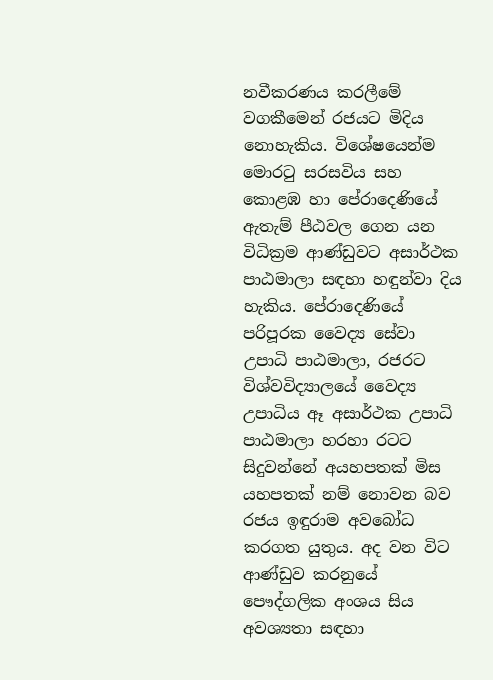නවීකරණය කරලීමේ වගකීමෙන් රජයට මිදිය නොහැකිය. විශේෂයෙන්ම මොරටු සරසවිය සහ කොළඹ හා පේරාදෙණියේ ඇතැම් පීඨවල ගෙන යන විධික්‍රම ආණ්ඩුවට අසාර්ථක පාඨමාලා සඳහා හඳුන්වා දිය හැකිය. පේරාදෙණියේ පරිපූරක වෛද්‍ය සේවා උපාධි පාඨමාලා, රජරට විශ්වවිද්‍යාලයේ වෛද්‍ය උපාධිය ඈ අසාර්ථක උපාධි පාඨමාලා හරහා රටට සිදුවන්නේ අයහපතක් මිස යහපතක් නම් නොවන බව රජය ඉඳුරාම අවබෝධ කරගත යුතුය. අද වන විට ආණ්ඩුව කරනුයේ පෞද්ගලික අංශය සිය අවශ්‍යතා සඳහා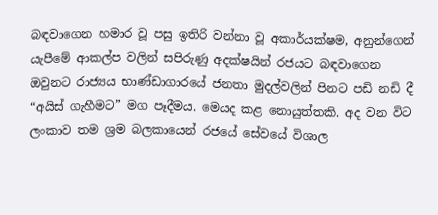බඳවාගෙන හමාර වූ පසු ඉතිරි වන්නා වූ අකාර්යක්ෂම, අනුන්ගෙන් යැපීමේ ආකල්ප වලින් සපිරුණු අදක්ෂයින් රජයට බඳවාගෙන ඔවුනට රාජ්‍යය භාණ්ඩාගාරයේ ජනතා මුදල්වලින් පිනට පඩි නඩි දී “අයිස් ගැහීමට” මග පෑදීමය. මෙයද කළ නොයුත්තකි. අද වන විට ලංකාව තම ශ්‍රම බලකායෙන් රජයේ සේවයේ විශාල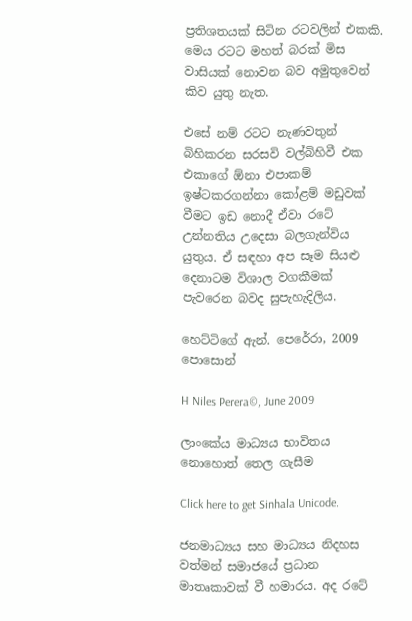ප්‍රතිශතයක් සිටින රටවලින් එකකි. මෙය රටට මහත් බරක් මිස වාසියක් නොවන බව අමුතුවෙන් කිව යුතු නැත.

එසේ නම් රටට නැණවතුන් බිහිකරන සරසවි වල්බිහිවී එක එකාගේ ඕනා එපාකම් ඉෂ්ටකරගන්නා කෝළම් මඩුවක් වීමට ඉඩ නොදී ඒවා රටේ උන්නතිය උදෙසා බලගැන්විය යුතුය. ඒ සඳහා අප සෑම සියළු දෙනාටම විශාල වගකීමක් පැවරෙන බවද සුපැහැදිලිය.

හෙට්ටිගේ ඇන්. පෙරේරා, 2009 පොසොන්

H Niles Perera©, June 2009

ලාංකේය මාධ්‍යය භාවිතය නොහොත් තෙල ගැසීම

Click here to get Sinhala Unicode.

ජනමාධ්‍යය සහ මාධ්‍යය නිදහස වත්මන් සමාජයේ ප්‍රධාන මාතෘකාවක් වී හමාරය. අද රටේ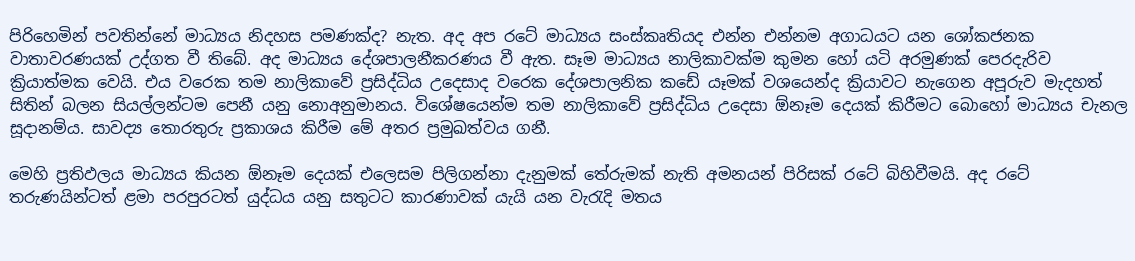පිරිහෙමින් පවතින්නේ මාධ්‍යය නිදහස පමණක්ද? නැත. අද අප රටේ මාධ්‍යය සංස්කෘතියද එන්න එන්නම අගාධයට යන ශෝකජනක වාතාවරණයක් උද්ගත වී තිබේ. අද මාධ්‍යය දේශපාලනීකරණය වී ඇත. සෑම මාධ්‍යය නාලිකාවක්ම කුමන හෝ යටි අරමුණක් පෙරදැරිව ක්‍රියාත්මක වෙයි. එය වරෙක තම නාලිකාවේ ප්‍රසිද්ධිය උදෙසාද වරෙක දේශපාලනික කඩේ යෑමක් වශයෙන්ද ක්‍රියාවට නැගෙන අපූරුව මැදහත් සිතින් බලන සියල්ලන්ටම පෙනී යනු නොඅනුමානය. විශේෂයෙන්ම තම නාලිකාවේ ප්‍රසිද්ධිය උදෙසා ඕනෑම දෙයක් කිරීමට බොහෝ මාධ්‍යය චැනල සූදානම්ය. සාවද්‍ය තොරතුරු ප්‍රකාශය කිරීම මේ අතර ප්‍රමුඛත්වය ගනී.

මෙහි ප්‍රතිඵලය මාධ්‍යය කියන ඕනෑම දෙයක් එලෙසම පිලිගන්නා දැනුමක් තේරුමක් නැති අමනයන් පිරිසක් රටේ බිහිවීමයි. අද රටේ තරුණයින්ටත් ළමා පරපුරටත් යුද්ධය යනු සතුටට කාරණාවක් යැයි යන වැරැදි මතය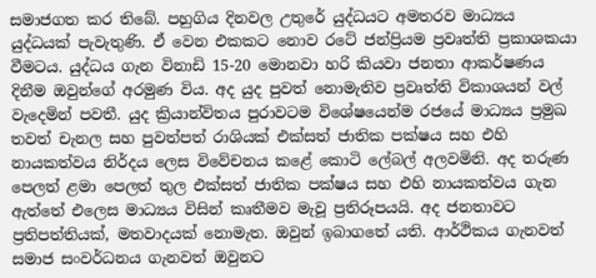සමාජගත කර තිබේ. පහුගිය දිනවල උතුරේ යුද්ධයට අමතරව මාධ්‍යය යුද්ධයක් පැවැතුණි. ඒ වෙන එකකට නොව රටේ ජන්ප්‍රියම ප්‍රවෘත්ති ප්‍රකාශකයා වීමටය. යුද්ධය ගැන විනාඩි 15-20 මොනවා හරි කියවා ජනතා ආකර්ෂණය දිනීම ඔවුන්ගේ අරමුණ විය. අද යුද පුවත් නොමැතිව ප්‍රවෘත්ති විකාශයන් වල් වැදෙමින් පවතී. යුද ක්‍රියාන්විතය පුරාවටම විශේෂයෙන්ම රජයේ මාධ්‍යය ප්‍රමුඛ තවත් චැනල සහ පුවත්පත් රාශියක් එක්සත් ජාතික පක්ෂය සහ එහි නායකත්වය නිර්දය ලෙස විවේචනය කළේ කොටි ලේබල් අලවමිනි. අද තරුණ පෙලත් ළමා පෙලත් තුල එක්සත් ජාතික පක්ෂය සහ එහි නායකත්වය ගැන ඇත්තේ එලෙස මාධ්‍යය විසින් කෘතීමව මැවූ ප්‍රතිරූපයයි. අද ජනතාවට ප්‍රතිපත්තියක්, මතවාදයක් නොමැත. ඔවුන් ඉබාගතේ යති. ආර්ථිකය ගැනවත් සමාජ සංවර්ධනය ගැනවත් ඔවුනට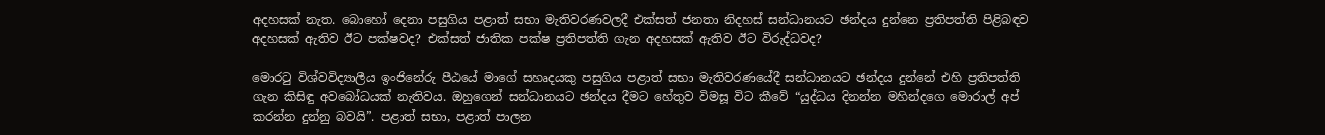අදහසක් නැත. බොහෝ දෙනා පසුගිය පළාත් සභා මැතිවරණවලදී එක්සත් ජනතා නිදහස් සන්ධානයට ඡන්දය දුන්නෙ ප්‍රතිපත්ති පිළිබඳව අදහසක් ඇතිව ඊට පක්ෂවද? එක්සත් ජාතික පක්ෂ ප්‍රතිපත්ති ගැන අදහසක් ඇතිව ඊට විරුද්ධවද?

මොරටු විශ්වවිද්‍යාලීය ඉංජිනේරු පීඨයේ මාගේ සහෘදයකු පසුගිය පළාත් සභා මැතිවරණයේදී සන්ධානයට ඡන්දය දුන්නේ එහි ප්‍රතිපත්ති ගැන කිසිඳු අවබෝධයක් නැතිවය. ඔහුගෙන් සන්ධානයට ඡන්දය දීමට හේතුව විමසූ විට කීවේ “යුද්ධය දිනන්න මහින්දගෙ මොරාල් අප් කරන්න දුන්නු බවයි”. පළාත් සභා, පළාත් පාලන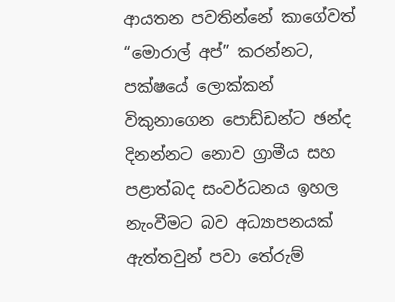ආයතන පවතින්නේ කාගේවත් “මොරාල් අප්” කරන්නට, පක්ෂයේ ලොක්කන් විකුනාගෙන පොඩ්ඩන්ට ඡන්ද දිනන්නට නොව ග්‍රාමීය සහ පළාත්බද සංවර්ධනය ඉහල නැංවීමට බව අධ්‍යාපනයක් ඇත්තවුන් පවා තේරුම්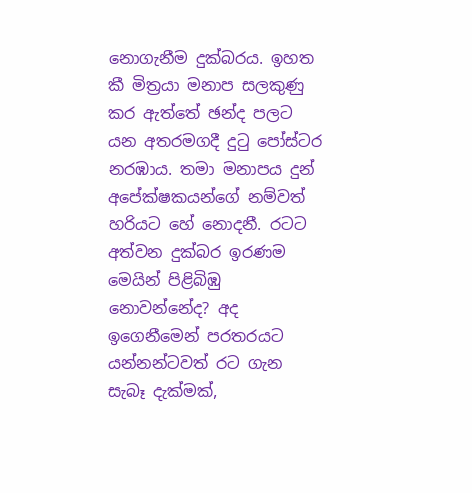නොගැනීම දුක්බරය. ඉහත කී මිත්‍රයා මනාප සලකුණු කර ඇත්තේ ඡන්ද පලට යන අතරමගදී දුටු පෝස්ටර නරඹාය. තමා මනාපය දුන් අපේක්ෂකයන්ගේ නම්වත් හරියට හේ නොදනී. රටට අත්වන දුක්බර ඉරණම මෙයින් පිළිබිඹු නොවන්නේද? අද ඉගෙනීමෙන් පරතරයට යන්නන්ටවත් රට ගැන සැබෑ දැක්මක්,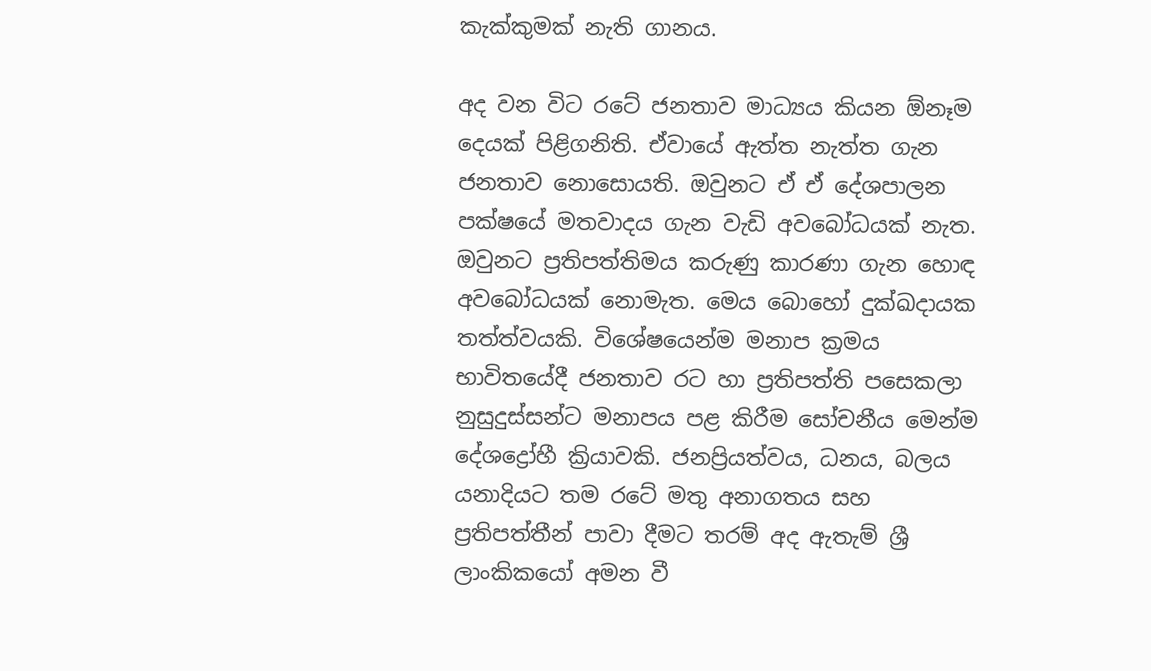කැක්කුමක් නැති ගානය.

අද වන විට රටේ ජනතාව මාධ්‍යය කියන ඕනෑම දෙයක් පිළිගනිති. ඒවායේ ඇත්ත නැත්ත ගැන ජනතාව නොසොයති. ඔවුනට ඒ ඒ දේශපාලන පක්ෂයේ මතවාදය ගැන වැඩි අවබෝධයක් නැත. ඔවුනට ප්‍රතිපත්තිමය කරුණු කාරණා ගැන හොඳ අවබෝධයක් නොමැත. මෙය බොහෝ දුක්ඛදායක තත්ත්වයකි. විශේෂයෙන්ම මනාප ක්‍රමය භාවිතයේදී ජනතාව රට හා ප්‍රතිපත්ති පසෙකලා නුසුදුස්සන්ට මනාපය පළ කිරීම සෝචනීය මෙන්ම දේශද්‍රෝහී ක්‍රියාවකි. ජනප්‍රියත්වය, ධනය, බලය යනාදියට තම රටේ මතු අනාගතය සහ ප්‍රතිපත්තීන් පාවා දීමට තරම් අද ඇතැම් ශ්‍රී ලාංකිකයෝ අමන වී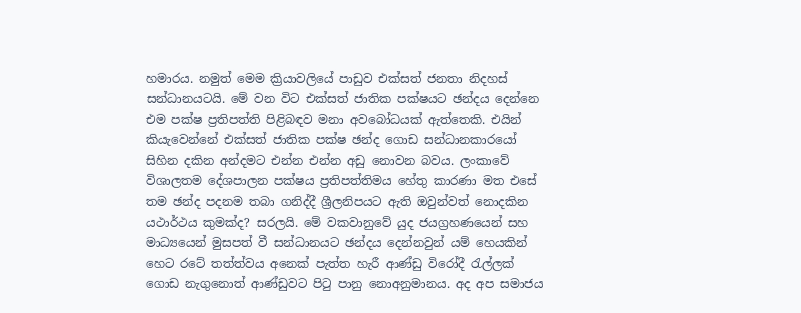හමාරය. නමුත් මෙම ක්‍රියාවලියේ පාඩුව එක්සත් ජනතා නිදහස් සන්ධානයටයි. මේ වන විට එක්සත් ජාතික පක්ෂයට ඡන්දය දෙන්නෙ එම පක්ෂ ප්‍රතිපත්ති පිළිබඳව මනා අවබෝධයක් ඇත්තෙකි. එයින් කියැවෙන්නේ එක්සත් ජාතික පක්ෂ ඡන්ද ගොඩ සන්ධානකාරයෝ සිහින දකින අන්දමට එන්න එන්න අඩු නොවන බවය. ලංකාවේ විශාලතම දේශපාලන පක්ෂය ප්‍රතිපත්තිමය හේතු කාරණා මත එසේ තම ඡන්ද පදනම තබා ගනිද්දී ශ්‍රීලනිපයට ඇති ඔවුන්වත් නොදකින යථාර්ථය කුමක්ද? සරලයි. මේ වකවානුවේ යුද ජයග්‍රහණයෙන් සහ මාධ්‍යයෙන් මුසපත් වී සන්ධානයට ඡන්දය දෙන්නවුන් යම් හෙයකින් හෙට රටේ තත්ත්වය අනෙක් පැත්ත හැරී ආණ්ඩු විරෝදී රැල්ලක් ගොඩ නැගුනොත් ආණ්ඩුවට පිටු පානු නොඅනුමානය. අද අප සමාජය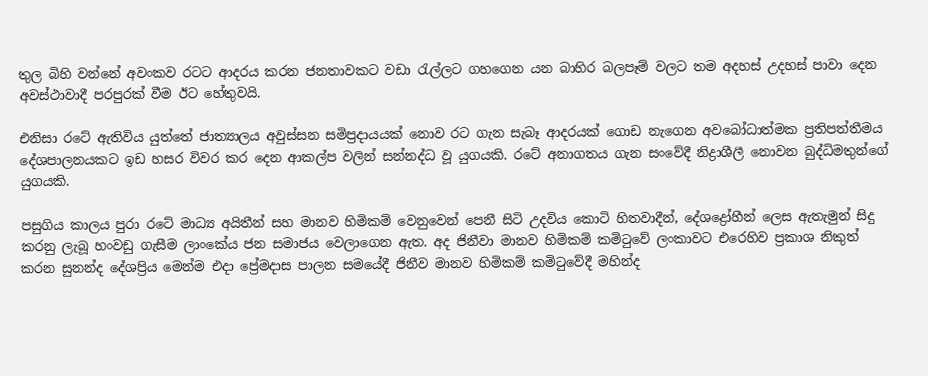තුල බිහි වන්නේ අවංකව රටට ආදරය කරන ජනතාවකට වඩා රැල්ලට ගහගෙන යන බාහිර බලපෑම් වලට තම අදහස් උදහස් පාවා දෙන අවස්ථාවාදී පරපුරක් වීම ඊට හේතුවයි.

එනිසා රටේ ඇතිවිය යුත්තේ ජාත්‍යාලය අවුස්සන සමිප්‍රදායයක් නොව රට ගැන සැබෑ ආදරයක් ගොඩ නැගෙන අවබෝධාත්මක ප්‍රතිපත්තීමය දේශපාලනයකට ඉඩ හසර විවර කර දෙන ආකල්ප වලින් සන්නද්ධ වූ යුගයකි. රටේ අනාගතය ගැන සංවේදී නිද්‍රාශීලී නොවන බුද්ධිමතුන්ගේ යුගයකි.

පසුගිය කාලය පුරා රටේ මාධ්‍ය අයිතීන් සහ මානව හිමිකම් වෙනුවෙන් පෙනී සිටි උදවිය කොටි හිතවාදීන්, දේශද්‍රෝහීන් ලෙස ඇතැමුන් සිදු කරනු ලැබූ හංවඩු ගැසීම ලාංකේය ජන සමාජය වෙලාගෙන ඇත. අද ජිනීවා මානව හිමිකම් කමිටුවේ ලංකාවට එරෙහිව ප්‍රකාශ නිකුත් කරන සුනන්ද දේශප්‍රිය මෙන්ම එදා ප්‍රේමදාස පාලන සමයේදී ජිනීව මානව හිමිකම් කමිටුවේදී මහින්ද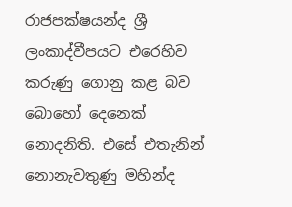රාජපක්ෂයන්ද ශ්‍රී ලංකාද්වීපයට එරෙහිව කරුණු ගොනු කළ බව බොහෝ දෙනෙක් නොදනිති. එසේ එතැනින් නොනැවතුණු මහින්ද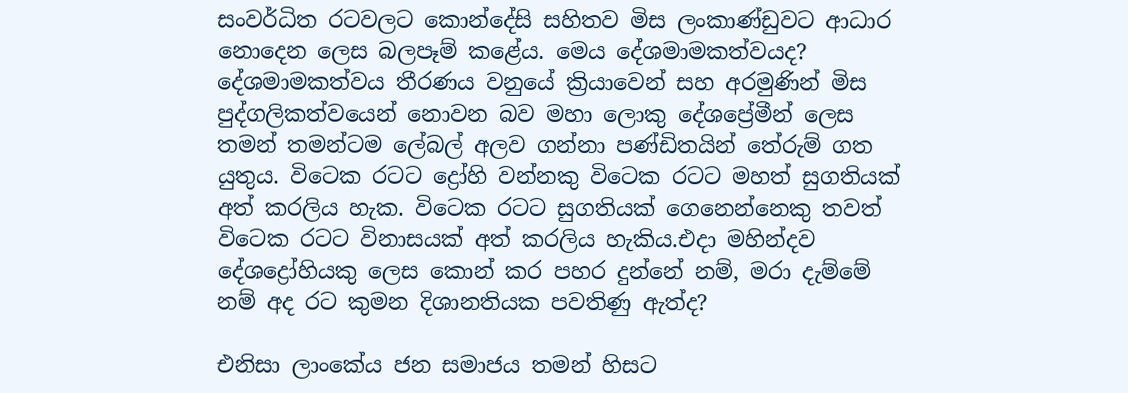සංවර්ධිත රටවලට කොන්දේසි සහිතව මිස ලංකාණ්ඩුවට ආධාර නොදෙන ලෙස බලපෑම් කළේය. මෙය දේශමාමකත්වයද? දේශමාමකත්වය තීරණය වනුයේ ක්‍රියාවෙන් සහ අරමුණින් මිස පුද්ගලිකත්වයෙන් නොවන බව මහා ලොකු දේශප්‍රේමීන් ලෙස තමන් තමන්ටම ලේබල් අලව ගන්නා පණ්ඩිතයින් තේරුම් ගත යුතුය. විටෙක රටට ද්‍රෝහි වන්නකු විටෙක රටට මහත් සුගතියක් අත් කරලිය හැක. විටෙක රටට සුගතියක් ගෙනෙන්නෙකු තවත් විටෙක රටට විනාසයක් අත් කරලිය හැකිය.එදා මහින්දව දේශද්‍රෝහියකු ලෙස කොන් කර පහර දුන්නේ නම්, මරා දැම්මේ නම් අද රට කුමන දිශානතියක පවතිණු ඇත්ද?

එනිසා ලාංකේය ජන සමාජය තමන් හිසට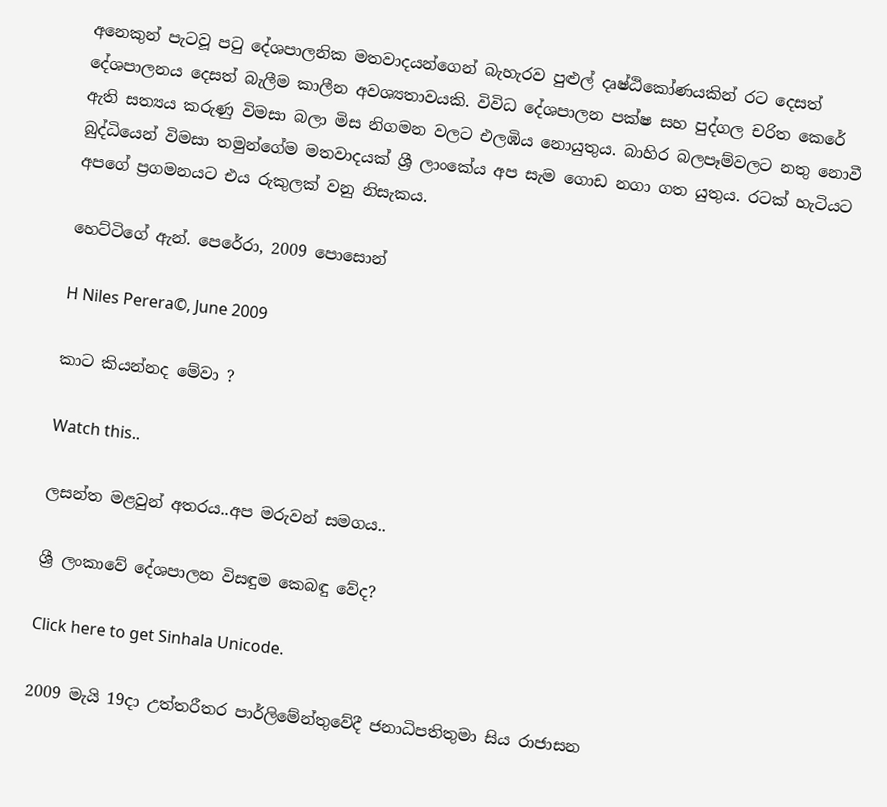අනෙකුන් පැටවූ පටු දේශපාලනික මතවාදයන්ගෙන් බැහැරව පුළුල් දෘෂ්ඨිකෝණයකින් රට දෙසත් දේශපාලනය දෙසත් බැලීම කාලීන අවශ්‍යතාවයකි. විවිධ දේශපාලන පක්ෂ සහ පුද්ගල චරිත කෙරේ ඇති සත්‍යය කරුණු විමසා බලා මිස නිගමන වලට එලඹිය නොයුතුය. බාහිර බලපෑම්වලට නතු නොවී බුද්ධියෙන් විමසා තමුන්ගේම මතවාදයක් ශ්‍රී ලාංකේය අප සැම ගොඩ නගා ගත යුතුය. රටක් හැටියට අපගේ ප්‍රගමනයට එය රුකුලක් වනු නිසැකය.

හෙට්ටිගේ ඇන්. පෙරේරා, 2009 පොසොන්

H Niles Perera©, June 2009

කාට කියන්නද මේවා ?

Watch this..

ලසන්ත මළවුන් අතරය..අප මරුවන් සමගය..

ශ්‍රී ලංකාවේ දේශපාලන විසඳුම කෙබඳු වේද?

Click here to get Sinhala Unicode.

2009 මැයි 19දා උත්තරීතර පාර්ලිමේන්තුවේදී ජනාධිපතිතුමා සිය රාජාසන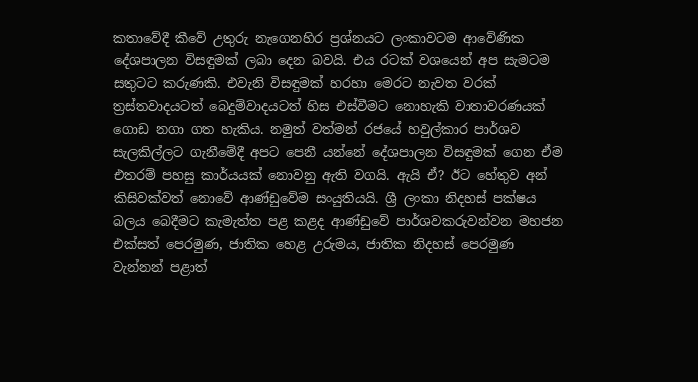කතාවේදී කීවේ උතුරු නැගෙනහිර ප්‍රශ්නයට ලංකාවටම ආවේණික දේශපාලන විසඳුමක් ලබා දෙන බවයි. එය රටක් වශයෙන් අප සැමටම සතුටට කරුණකි. එවැනි විසඳුමක් හරහා මෙරට නැවත වරක් ත්‍රස්තවාදයටත් බෙදුම්වාදයටත් හිස එස්වීමට නොහැකි වාතාවරණයක් ගොඩ නගා ගත හැකිය. නමුත් වත්මන් රජයේ හවුල්කාර පාර්ශව සැලකිල්ලට ගැනීමේදී අපට පෙනී යන්නේ දේශපාලන විසඳුමක් ගෙන ඒම එතරම් පහසු කාර්යයක් නොවනු ඇති වගයි. ඇයි ඒ? ඊට හේතුව අන් කිසිවක්වත් නොවේ ආණ්ඩුවේම සංයුතියයි. ශ්‍රී ලංකා නිදහස් පක්ෂය බලය බෙදීමට කැමැත්ත පළ කළද ආණ්ඩුවේ පාර්ශවකරුවන්වන මහජන එක්සත් පෙරමුණ, ජාතික හෙළ උරුමය, ජාතික නිදහස් පෙරමුණ වැන්නන් පළාත්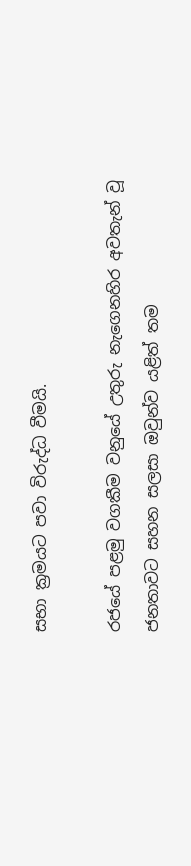සභා ක්‍රමයට පවා විරුද්ධ වීමයි.

රජයේ පළමු වගකීම වනුයේ උතුරු නැගෙනහිර අවතැන් වූ ජනතාවට සහන සලසා ඔවුන්ව යළිත් තම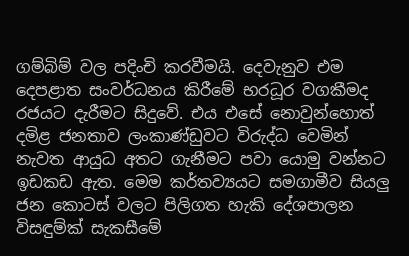ගම්බිම් වල පදිංචි කරවීමයි. දෙවැනුව එම දෙපළාත සංවර්ධනය කිරීමේ භරධූර වගකීමද රජයට දැරීමට සිදුවේ. එය එසේ නොවුන්හොත් දමිළ ජනතාව ලංකාණ්ඩුවට විරුද්ධ වෙමින් නැවත ආයුධ අතට ගැනීමට පවා යොමු වන්නට ඉඩකඩ ඇත. මෙම කර්තව්‍යයට සමගාමීව සියලු ජන කොටස් වලට පිලිගත හැකි දේශපාලන විසඳුම්ක් සැකසීමේ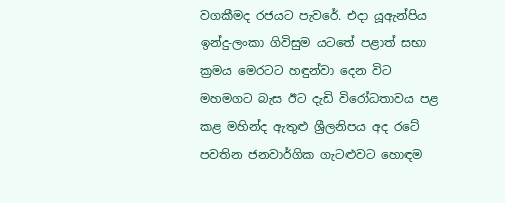වගකීමද රජයට පැවරේ. එදා යූඇන්පිය ඉන්දු-ලංකා ගිවිසුම යටතේ පළාත් සභා ක්‍රමය මෙරටට හඳුන්වා දෙන විට මහමගට බැස ඊට දැඩි විරෝධතාවය පළ කළ මහින්ද ඇතුළු ශ්‍රීලනිපය අද රටේ පවතින ජනවාර්ගික ගැටළුවට හොඳම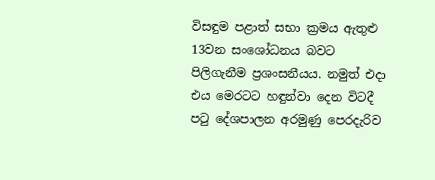විසඳුම පළාත් සභා ක්‍රමය ඇතුළු 13වන සංශෝධනය බවට පිලිගැනීම ප්‍රශංසනීයය. නමුත් එදා එය මෙරටට හඳුන්වා දෙන විටදී පටු දේශපාලන අරමුණු පෙරදැරිව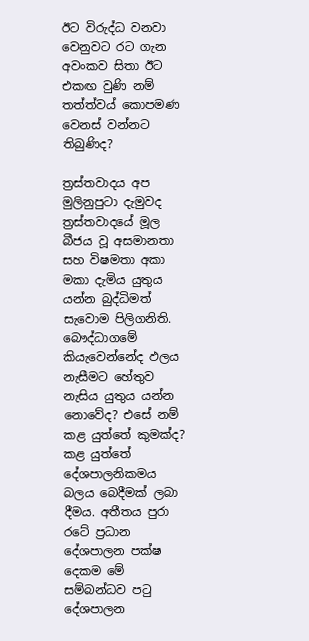ඊට විරුද්ධ වනවා වෙනුවට රට ගැන අවංකව සිතා ඊට එකඟ වුණි නම් තත්ත්වය් කොපමණ වෙනස් වන්නට තිබුණිද?

ත්‍රස්තවාදය අප මුලිනුපුටා දැමුවද ත්‍රස්තවාදයේ මූල බීජය වූ අසමානතා සහ විෂමතා අකා මකා දැමිය යුතුය යන්න බුද්ධිමත් සැවොම පිලිගනිති. බෞද්ධාගමේ කියැවෙන්නේද ඵලය නැසීමට හේතුව නැසිය යුතුය යන්න නොවේද? එසේ නම් කළ යුත්තේ කුමක්ද? කළ යුත්තේ දේශපාලනිකමය බලය බෙදීමක් ලබා දීමය. අතීතය පුරා රටේ ප්‍රධාන දේශපාලන පක්ෂ දෙකම මේ සම්බන්ධව පටු දේශපාලන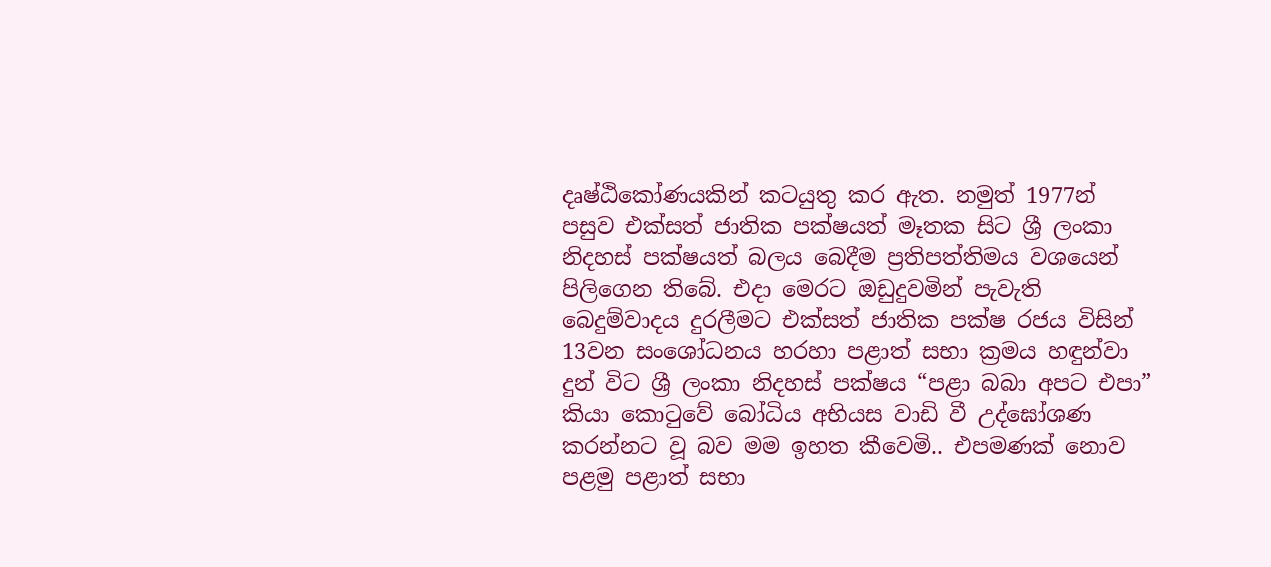දෘෂ්ඨිකෝණයකින් කටයුතු කර ඇත. නමුත් 1977න් පසුව එක්සත් ජාතික පක්ෂයත් මෑතක සිට ශ්‍රී ලංකා නිදහස් පක්ෂයත් බලය බෙදීම ප්‍රතිපත්තිමය වශයෙන් පිලිගෙන තිබේ. එදා මෙරට ඔඩුදුවමින් පැවැති බෙදුම්වාදය දුරලීමට එක්සත් ජාතික පක්ෂ රජය විසින් 13වන සංශෝධනය හරහා පළාත් සභා ක්‍රමය හඳුන්වා දුන් විට ශ්‍රී ලංකා නිදහස් පක්ෂය “පළා බබා අපට එපා” කියා කොටුවේ බෝධිය අභියස වාඩි වී උද්ඝෝශණ කරන්නට වූ බව මම ඉහත කීවෙමි.. එපමණක් නොව පළමු පළාත් සභා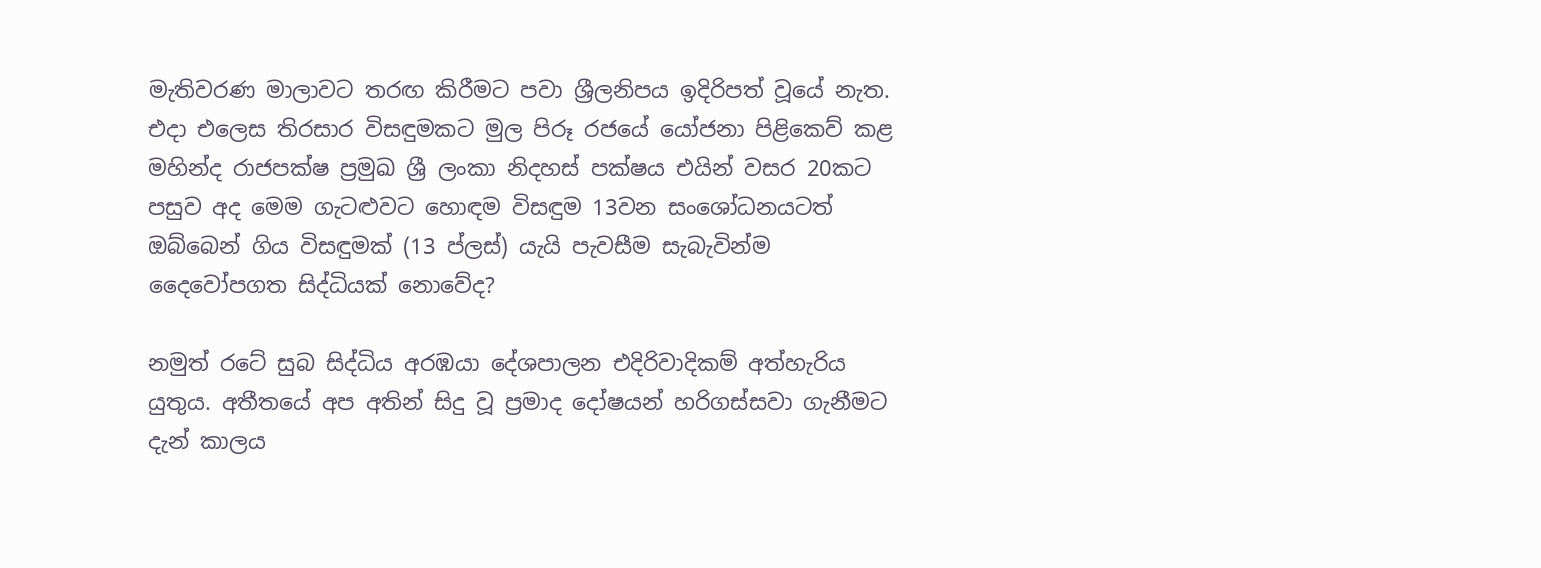මැතිවරණ මාලාවට තරඟ කිරීමට පවා ශ්‍රීලනිපය ඉදිරිපත් වූයේ නැත. එදා එලෙස තිරසාර විසඳුමකට මුල පිරූ රජයේ යෝජනා පිළිකෙව් කළ මහින්ද රාජපක්ෂ ප්‍රමුඛ ශ්‍රී ලංකා නිදහස් පක්ෂය එයින් වසර 20කට පසුව අද මෙම ගැටළුවට හොඳම විසඳුම 13වන සංශෝධනයටත් ඔබ්බෙන් ගිය විසඳුමක් (13 ප්ලස්) යැයි පැවසීම සැබැවින්ම දෛවෝපගත සිද්ධියක් නොවේද?

නමුත් රටේ සුබ සිද්ධිය අරඹයා දේශපාලන එදිරිවාදිකම් අත්හැරිය යුතුය. අතීතයේ අප අතින් සිදු වූ ප්‍රමාද දෝෂයන් හරිගස්සවා ගැනීමට දැන් කාලය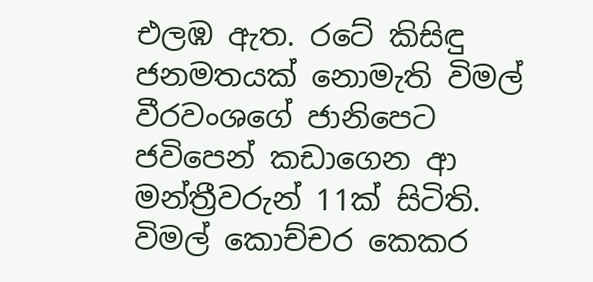එලඹ ඇත. රටේ කිසිඳු ජනමතයක් නොමැති විමල් වීරවංශගේ ජානිපෙට ජවිපෙන් කඩාගෙන ආ මන්ත්‍රීවරුන් 11ක් සිටිති. විමල් කොච්චර කෙකර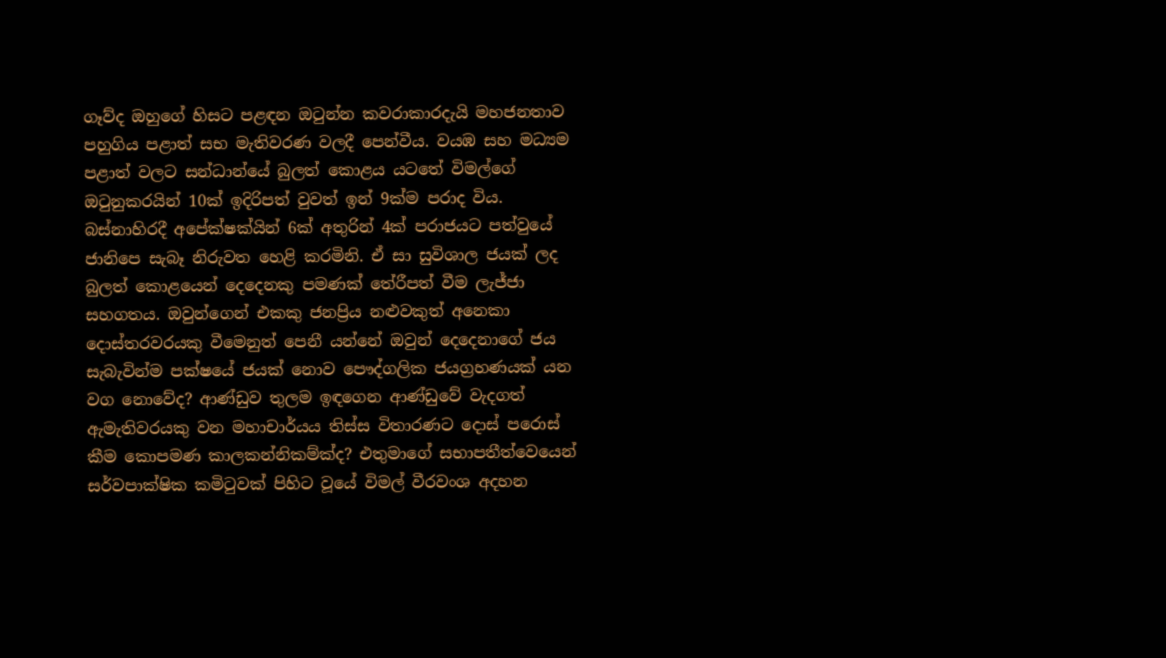ගෑව්ද ඔහුගේ හිසට පළඳන ඔටුන්න කවරාකාරදැයි මහජනතාව පහුගිය පළාත් සභ මැතිවරණ වලදී පෙන්වීය. වයඹ සහ මධ්‍යම පළාත් වලට සන්ධාන්යේ බුලත් කොළය යටතේ විමල්ගේ ඔටුනුකරයින් 10ක් ඉදිරිපත් වුවත් ඉන් 9ක්ම පරාද විය. බස්නාහිරදී අපේක්ෂක්යින් 6ක් අතුරින් 4ක් පරාජයට පත්වුයේ ජානිපෙ සැබෑ නිරුවත හෙළි කරමිනි. ඒ සා සුවිශාල ජයක් ලද බුලත් කොළයෙන් දෙදෙනකු පමණක් තේරීපත් වීම ලැජ්ජා සහගතය. ඔවුන්ගෙන් එකකු ජනප්‍රිය නළුවකුත් අනෙකා දොස්තරවරයකු වීමෙනුත් පෙනී යන්නේ ඔවුන් දෙදෙනාගේ ජය සැබැවින්ම පක්ෂයේ ජයක් නොව පෞද්ගලික ජයග්‍රහණයක් යන වග නොවේද? ආණ්ඩුව තුලම ඉඳගෙන ආණ්ඩුවේ වැදගත් ඇමැතිවරයකු වන මහාචාර්යය තිස්ස විතාරණට දොස් පරොස් කීම කොපමණ කාලකන්නිකම්ක්ද? එතුමාගේ සභාපතීත්වෙයෙන් සර්වපාක්ෂික කමිටුවක් පිහිට වූයේ විමල් වීරවංශ අදහන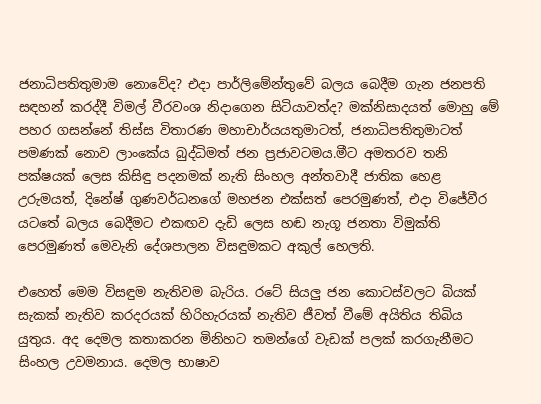ජනාධිපතිතුමාම නොවේද? එදා පාර්ලිමේන්තුවේ බලය බෙදීම ගැන ජනපති සඳහන් කරද්දී විමල් වීරවංශ නිදාගෙන සිටියාවත්ද? මක්නිසාදයත් මොහු මේ පහර ගසන්නේ තිස්ස විතාරණ මහාචාර්යයතුමාටත්, ජනාධිපතිතුමාටත් පමණක් නොව ලාංකේය බුද්ධිමත් ජන ප්‍රජාවටමය.මීට අමතරව තනි පක්ෂයක් ලෙස කිසිඳු පදනමක් නැති සිංහල අන්තවාදී ජාතික හෙළ උරුමයත්, දිනේෂ් ගුණවර්ධනගේ මහජන එක්සත් පෙරමුණත්, එදා විජේවීර යටතේ බලය බෙදීමට එකඟව දැඩි ලෙස හඬ නැගූ ජනතා විමුක්ති පෙරමුණත් මෙවැනි දේශපාලන විසඳුමකට අකුල් හෙලති.

එහෙත් මෙම විසඳුම නැතිවම බැරිය. රටේ සියලු ජන කොටස්වලට බියක් සැකක් නැතිව කරදරයක් හිරිහැරයක් නැතිව ජීවත් වීමේ අයිතිය තිබිය යුතුය. අද දෙමල කතාකරන මිනිහට තමන්ගේ වැඩක් පලක් කරගැනීමට සිංහල උවමනාය. දෙමල භාෂාව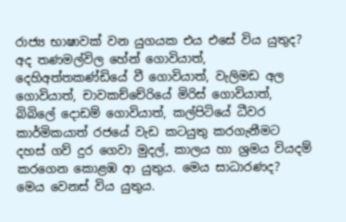රාජ්‍ය භාෂාවක් වන යුගයක එය එසේ විය යුතුද? අද තණමල්විල හේන් ගොවියාත්, දෙහිඅත්තකණ්ඩියේ වී ගොවියාත්, වැලිමඩ අල ගොවියාත්, චාවකච්චේරියේ මිරිස් ගොවියාත්, බිබිලේ දොඩම් ගොවියාත්, කල්පිටියේ ධීවර කාර්මිකයාත් රජයේ වැඩ කටයුතු කරගැනීමට දහස් ගව් දුර ගෙවා මුදල්, කාලය හා ශ්‍රමය වියදම් කරගෙන කොළඹ ආ යුතුය. මෙය සාධාරණද? මෙය වෙනස් විය යුතුය.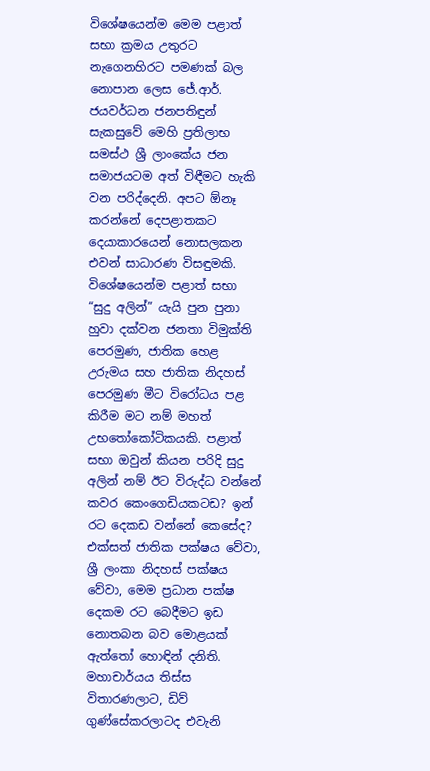විශේෂයෙන්ම මෙම පළාත් සභා ක්‍රමය උතුරට නැගෙනහිරට පමණක් බල නොපාන ලෙස ජේ.ආර්. ජයවර්ධන ජනපතිඳුන් සැකසුවේ මෙහි ප්‍රතිලාභ සමස්ථ ශ්‍රී ලාංකේය ජන සමාජයටම අත් විඳීමට හැකි වන පරිද්දෙනි. අපට ඕනෑ කරන්නේ දෙපළාතකට දෙයාකාරයෙන් නොසලකන එවන් සාධාරණ විසඳුමකි. විශේෂයෙන්ම පළාත් සභා “සුදු අලින්” යැයි පුන පුනා හුවා දක්වන ජනතා විමුක්ති පෙරමුණ, ජාතික හෙළ උරුමය සහ ජාතික නිදහස් පෙරමුණ මීට විරෝධය පළ කිරීම මට නම් මහත් උභතෝකෝටිකයකි. පළාත් සභා ඔවුන් කියන පරිදි සුදු අලින් නම් ඊට විරුද්ධ වන්නේ කවර කෙංගෙඩියකටඩ? ඉන් රට දෙකඩ වන්නේ කෙසේද? එක්සත් ජාතික පක්ෂය වේවා, ශ්‍රී ලංකා නිදහස් පක්ෂය වේවා, මෙම ප්‍රධාන පක්ෂ දෙකම රට බෙදීමට ඉඩ නොතබන බව මොළයක් ඇත්තෝ හොඳින් දනිති. මහාචාර්යය තිස්ස විතාරණලාට, ඩිව් ගුණ්සේකරලාටද එවැනි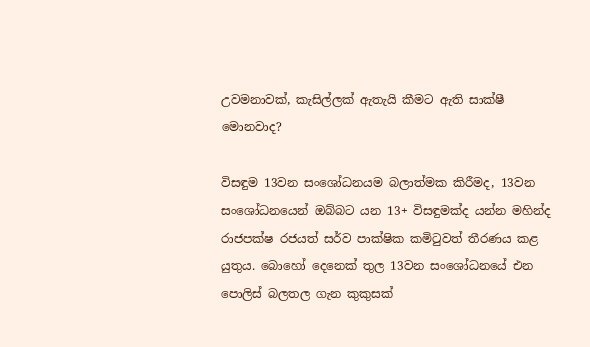උවමනාවක්, කැසිල්ලක් ඇතැයි කීමට ඇති සාක්ෂී මොනවාද?

විසඳුම 13වන සංශෝධනයම බලාත්මක කිරීමද, 13වන සංශෝධනයෙන් ඔබ්බට යන 13+ විසඳුමක්ද යන්න මහින්ද රාජපක්ෂ රජයත් සර්ව පාක්ෂික කමිටුවත් තීරණය කළ යුතුය. බොහෝ දෙනෙක් තුල 13වන සංශෝධනයේ එන පොලිස් බලතල ගැන කුකුසක්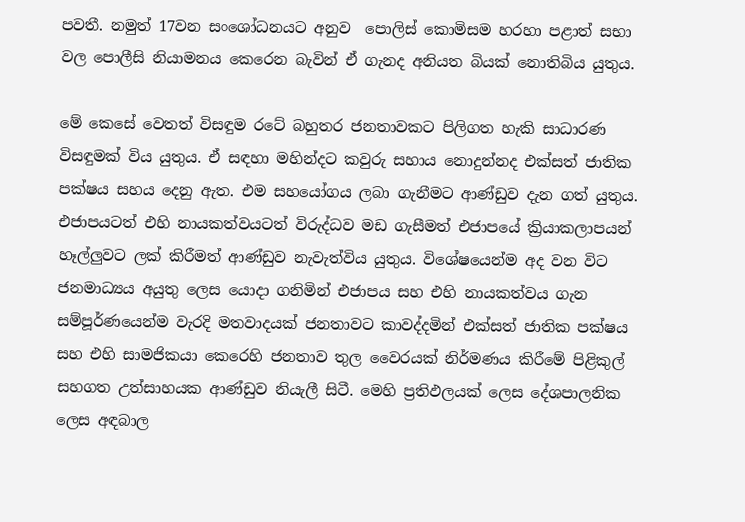පවතී. නමුත් 17වන සංශෝධනයට අනුව  පොලිස් කොමිසම හරහා පළාත් සභා වල පොලීසි නියාමනය කෙරෙන බැවින් ඒ ගැනද අනියත බියක් නොතිබිය යුතුය.

මේ කෙසේ වෙතත් විසඳුම රටේ බහුතර ජනතාවකට පිලිගත හැකි සාධාරණ විසඳුමක් විය යුතුය. ඒ සඳහා මහින්දට කවුරු සහාය නොදුන්නද එක්සත් ජාතික පක්ෂය සහය දෙනු ඇත. එම සහයෝගය ලබා ගැනීමට ආණ්ඩුව දැන ගත් යුතුය. එජාපයටත් එහි නායකත්වයටත් විරුද්ධව මඩ ගැසීමත් එජාපයේ ක්‍රියාකලාපයන් හෑල්ලුවට ලක් කිරීමත් ආණ්ඩුව නැවැත්විය යුතුය. විශේෂයෙන්ම අද වන විට ජනමා‍ධ්‍යය අයුතු ලෙස යොදා ගනිමින් එජාපය සහ එහි නායකත්වය ගැන සම්පූර්ණයෙන්ම වැරදි මතවාදයක් ජනතාවට කාවද්දමින් එක්සත් ජාතික පක්ෂය සහ එහි සාමජිකයා කෙරෙහි ජනතාව තුල වෛරයක් නිර්මණය කිරීමේ පිළිකුල් සහගත උත්සාහයක ආණ්ඩුව නියැලී සිටී. මෙහි ප්‍රතිඵලයක් ලෙස දේශපාලනික ලෙස අඳබාල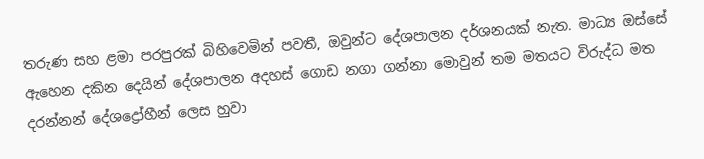තරුණ සහ ළමා පරපුරක් බිහිවෙමින් පවතී, ඔවුන්ට දේශපාලන දර්ශනයක් නැත. මාධ්‍ය ඔස්සේ ඇහෙන දකින දෙයින් දේශපාලන අදහස් ගොඩ නගා ගන්නා මොවුන් තම මතයට විරුද්ධ මත දරන්නන් දේශද්‍රෝහීන් ලෙස හුවා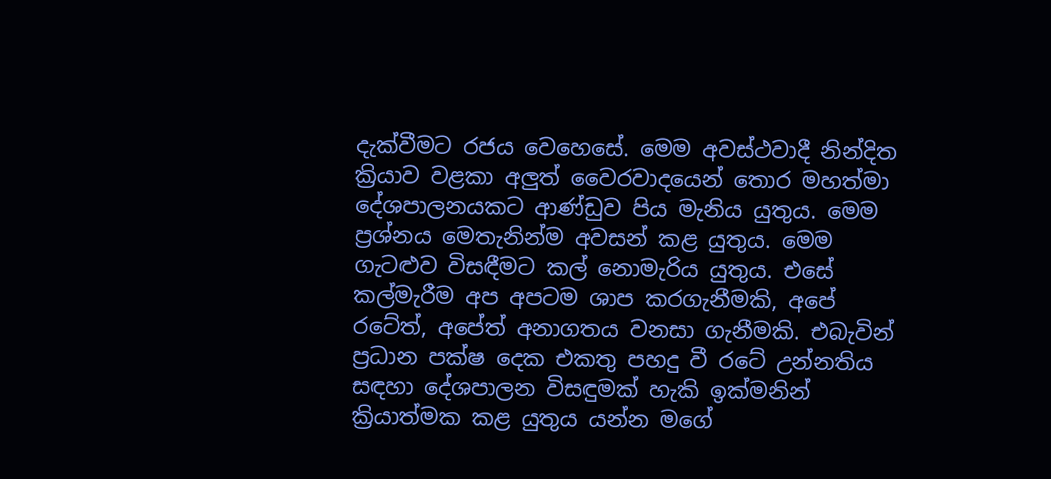දැක්වීමට රජය වෙහෙසේ. මෙම අවස්ථවාදී නින්දිත ක්‍රියාව වළකා අලුත් වෛරවාදයෙන් තොර මහත්මා දේශපාලනයකට ආණ්ඩුව පිය මැනිය යුතුය. මෙම ප්‍රශ්නය මෙතැනින්ම අවසන් කළ යුතුය. මෙම ගැටළුව විසඳීමට කල් නොමැරිය යුතුය. එසේ කල්මැරීම අප අපටම ශාප කරගැනීමකි, අපේ රටේත්, අපේත් අනාගතය වනසා ගැනීමකි. එබැවින් ප්‍රධාන පක්ෂ දෙක එකතු පහදු වී රටේ උන්නතිය සඳහා දේශපාලන විසඳුමක් හැකි ඉක්මනින් ක්‍රියාත්මක කළ යුතුය යන්න මගේ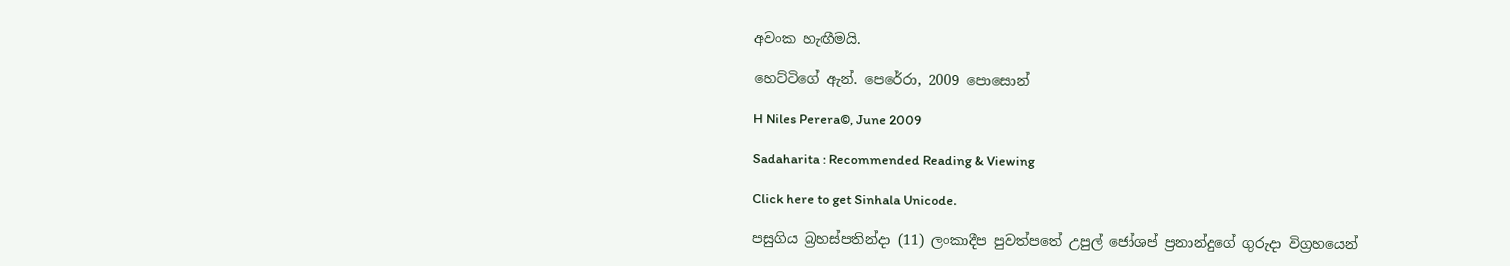අවංක හැඟීමයි.

හෙට්ටිගේ ඇන්. පෙරේරා, 2009 පොසොන්

H Niles Perera©, June 2009

Sadaharita : Recommended Reading & Viewing

Click here to get Sinhala Unicode.

පසුගිය බ්‍රහස්පතින්දා (11) ලංකාදීප පුවත්පතේ උපුල් ජෝශප් ප්‍රනාන්දුගේ ගුරුදා විග්‍රහයෙන්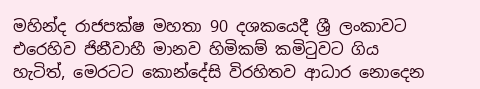මහින්ද රාජපක්ෂ මහතා 90 දශකයෙදී ශ්‍රී ලංකාවට එරෙහිව ජිනීවාහී මානව හිමිකම් කමිටුවට ගිය හැටිත්, මෙරටට කොන්දේසි විරහිතව ආධාර නොදෙන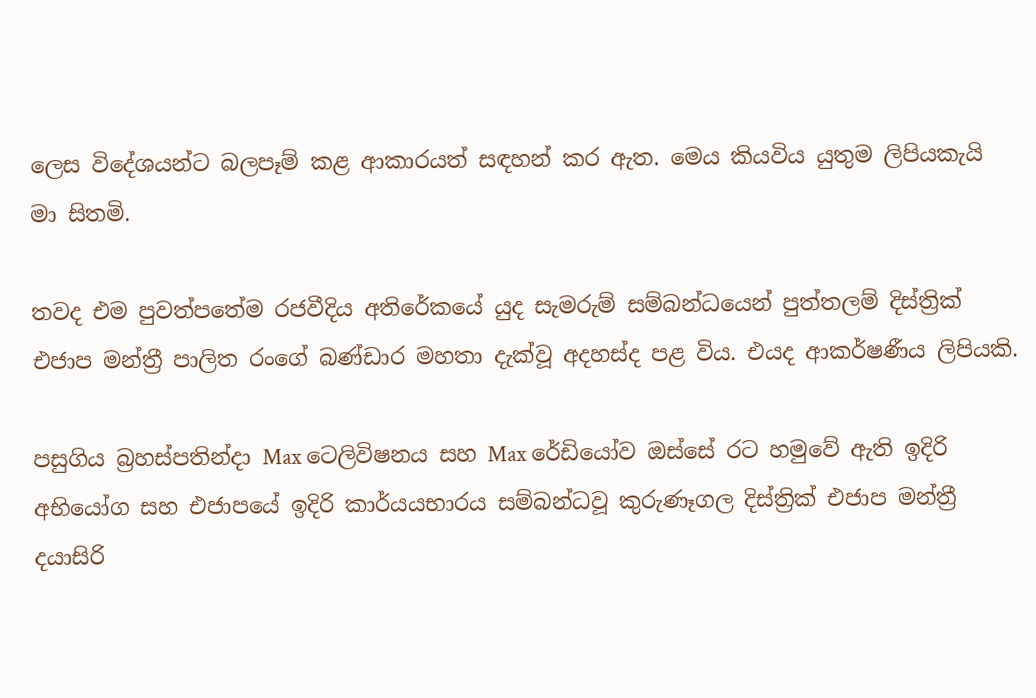ලෙස විදේශයන්ට බලපෑම් කළ ආකාරයත් සඳහන් කර ඇත. මෙය කියවිය යුතුම ලිපියකැයි මා සිතමි.

තවද එම පුවත්පතේම රජවීදිය අතිරේකයේ යුද සැමරුම් සම්බන්ධයෙන් පුත්තලම් දිස්ත්‍රික් එජාප මන්ත්‍රී පාලිත රංගේ බණ්ඩාර මහතා දැක්වූ අදහස්ද පළ විය. එයද ආකර්ෂණීය ලිපියකි.

පසුගිය බ්‍රහස්පතින්දා Max ටෙලිවිෂනය සහ Max රේඩියෝව ඔස්සේ රට හමුවේ ඇති ඉදිරි අභියෝග සහ එජාපයේ ඉදිරි කාර්යයභාරය සම්බන්ධවූ කුරුණෑගල දිස්ත්‍රික් එජාප මන්ත්‍රී දයාසිරි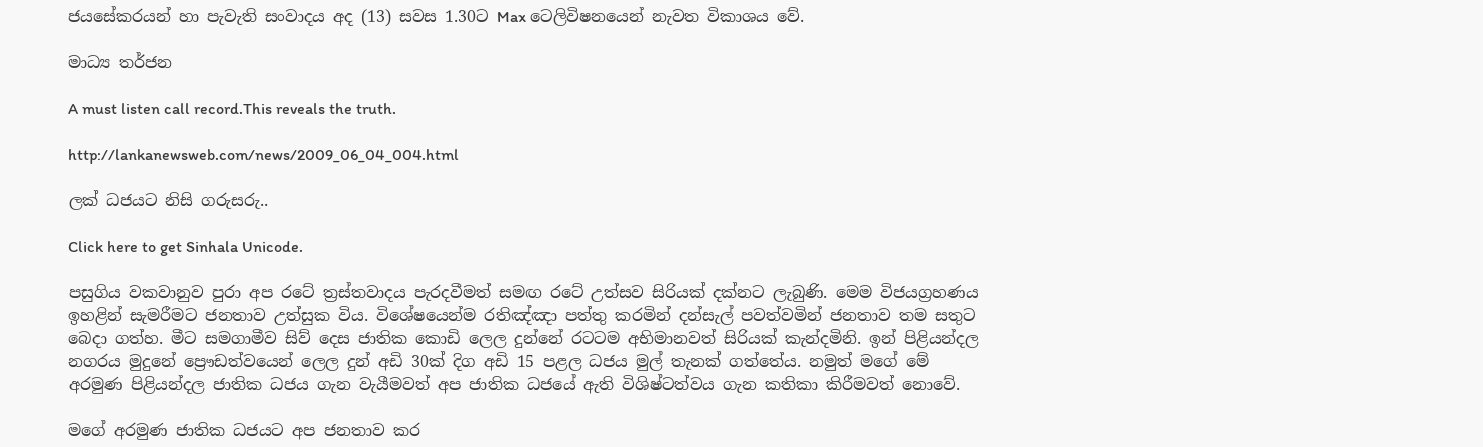ජයසේකරයන් හා පැවැති සංවාදය අද (13) සවස 1.30ට Max ටෙලිවිෂනයෙන් නැවත විකාශය වේ.

මාධ්‍ය තර්ජන

A must listen call record.This reveals the truth.

http://lankanewsweb.com/news/2009_06_04_004.html

ලක් ධජයට නිසි ගරුසරු..

Click here to get Sinhala Unicode.

පසුගිය වකවානුව පුරා අප රටේ ත්‍රස්තවාදය පැරදවීමත් සමඟ රටේ උත්සව සිරියක් දක්නට ලැබුණි. මෙම විජයග්‍රහණය ඉහළින් සැමරීමට ජනතාව උත්සුක විය. විශේෂයෙන්ම රතිඤ්ඤා පත්තු කරමින් දන්සැල් පවත්වමින් ජනතාව තම සතුට බෙදා ගත්හ. මීට සමගාමීව සිව් දෙස ජාතික කොඩි ලෙල දුන්නේ රටටම අභිමානවත් සිරියක් කැන්දමිනි. ඉන් පිළියන්දල නගරය මුදුනේ ප්‍රෞඩත්වයෙන් ලෙල දුන් අඩි 30ක් දිග අඩි 15 පළල ධජය මුල් තැනක් ගත්තේය. නමුත් මගේ මේ අරමුණ පිළියන්දල ජාතික ධජය ගැන වැයීමවත් අප ජාතික ධජයේ ඇති විශිෂ්ටත්වය ගැන කතිකා කිරීමවත් නොවේ.

මගේ අරමුණ ජාතික ධජයට අප ජනතාව කර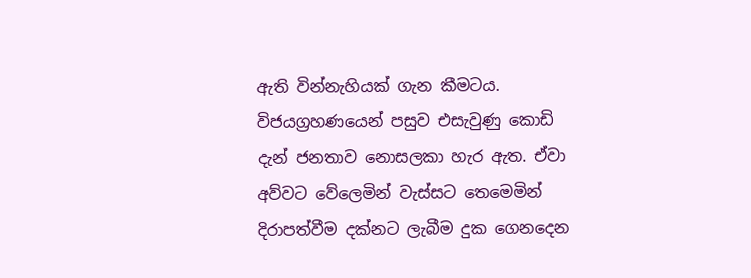ඇති වින්නැහියක් ගැන කීමටය. විජයග්‍රහණයෙන් පසුව එසැවුණු කොඩි දැන් ජනතාව නොසලකා හැර ඇත. ඒවා අව්වට වේලෙමින් වැස්සට තෙමෙමින් දිරාපත්වීම දක්නට ලැබීම දුක ගෙනදෙන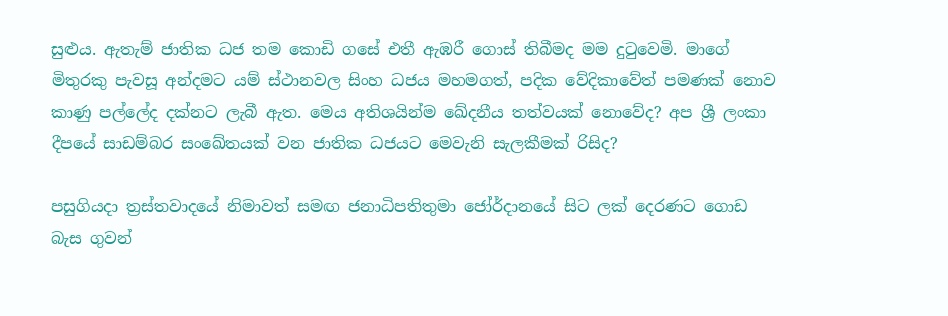සුළුය. ඇතැම් ජාතික ධජ තම කොඩි ගසේ එතී ඇඹරී ගොස් තිබීමද මම දුටුවෙමි. මාගේ මිතුරකු පැවසූ අන්දමට යම් ස්ථානවල සිංහ ධජය මහමගත්, පදික වේදිකාවේත් පමණක් නොව කාණු පල්ලේද දක්නට ලැබී ඇත. මෙය අතිශයින්ම ඛේදනීය තත්වයක් නොවේද? අප ශ්‍රී ලංකා දීපයේ සාඩම්බර සංඛේතයක් වන ජාතික ධජයට මෙවැනි සැලකීමක් රිසිද?

පසුගියදා ත්‍රස්තවාදයේ නිමාවත් සමඟ ජනාධිපතිතුමා ජෝර්දානයේ සිට ලක් දෙරණට ගොඩ බැස ගුවන්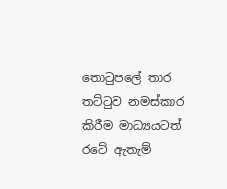තොටුපලේ තාර තට්ටුව නමස්කාර කිරීම මාධ්‍යයටත් රටේ ඇතැම්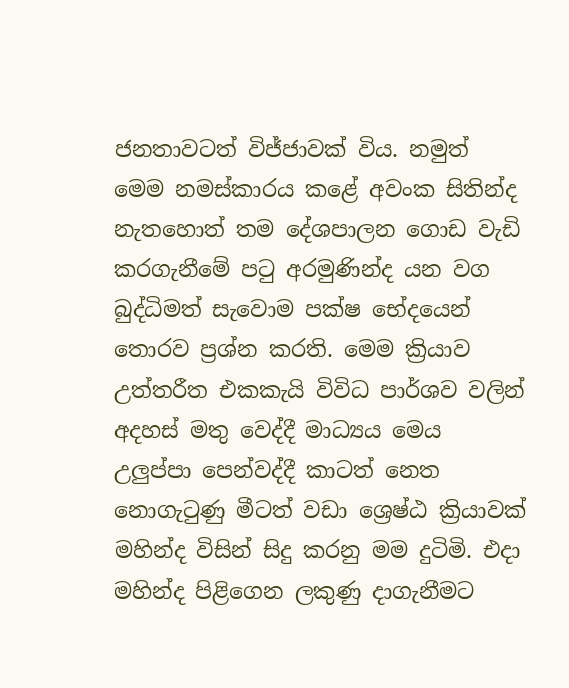ජනතාවටත් විජ්ජාවක් විය. නමුත් මෙම නමස්කාරය කළේ අවංක සිතින්ද නැතහොත් තම දේශපාලන ගොඩ වැඩි කරගැනීමේ පටු අරමුණින්ද යන වග බුද්ධිමත් සැවොම පක්ෂ භේදයෙන් තොරව ප්‍රශ්න කරති. මෙම ක්‍රියාව උත්තරීත එකකැයි විවිධ පාර්ශව වලින් අදහස් මතු වෙද්දී මාධ්‍යය මෙය උලුප්පා පෙන්වද්දී කාටත් නෙත නොගැටුණු මීටත් වඩා ශ්‍රෙෂ්ඨ ක්‍රියාවක් මහින්ද විසින් සිදු කරනු මම දුටිමි. එදා මහින්ද පිළිගෙන ලකුණු දාගැනීමට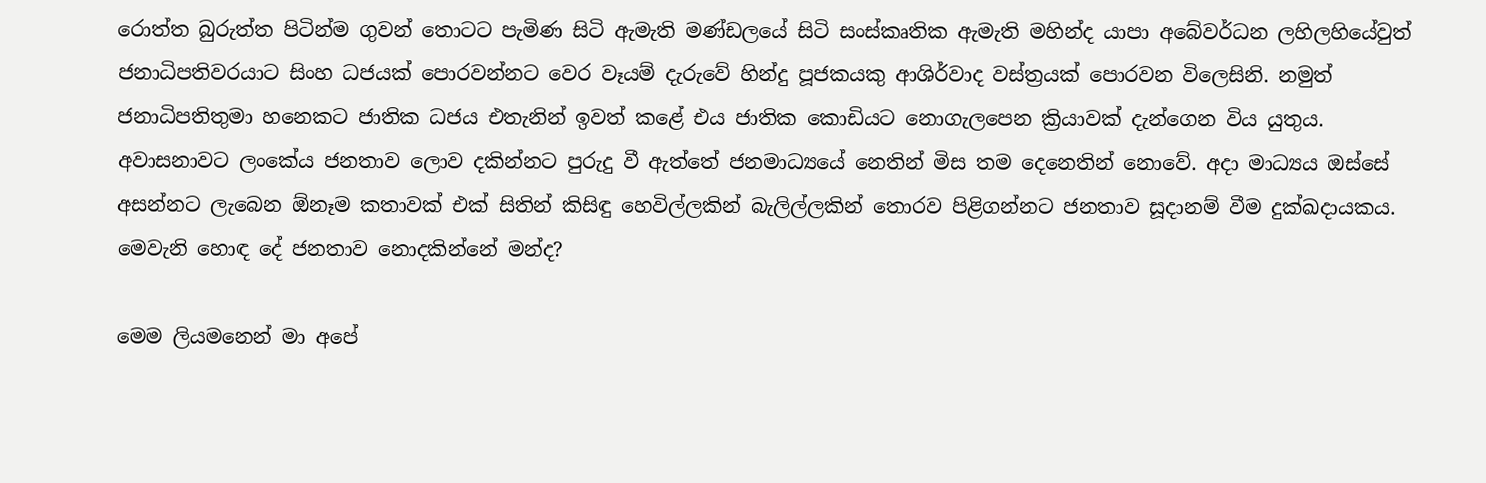රොත්ත බුරුත්ත පිටින්ම ගුවන් තොටට පැමිණ සිටි ඇමැති මණ්ඩලයේ සිටි සංස්කෘතික ඇමැති මහින්ද යාපා අබේවර්ධන ලහිලහියේවුත් ජනාධිපතිවරයාට සිංහ ධජයක් පොරවන්නට වෙර වෑයම් දැරුවේ හින්දු පූජකයකු ආශිර්වාද වස්ත්‍රයක් පොරවන විලෙසිනි. නමුත් ජනාධිපතිතුමා හනෙකට ජාතික ධජය එතැනින් ඉවත් කළේ එය ජාතික කොඩියට නොගැලපෙන ක්‍රියාවක් දැන්ගෙන විය යුතුය. අවාසනාවට ලංකේය ජනතාව ලොව දකින්නට පුරුදු වී ඇත්තේ ජනමාධ්‍යයේ නෙතින් මිස තම දෙනෙතින් නොවේ. අදා මාධ්‍යය ඔස්සේ අසන්නට ලැබෙන ඕනෑම කතාවක් එක් සිතින් කිසිඳු හෙවිල්ලකින් බැලිල්ලකින් තොරව පිළිගන්නට ජනතාව සූදානම් වීම දුක්ඛදායකය. මෙවැනි හොඳ දේ ජනතාව නොදකින්නේ මන්ද?

මෙම ලියමනෙන් මා අපේ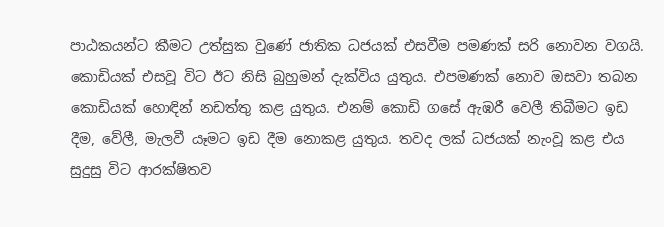පාඨකයන්ට කීමට උත්සුක වුණේ ජාතික ධජයක් එසවීම පමණක් සරි නොවන වගයි. කොඩියක් එසවූ විට ඊට නිසි බුහුමන් දැක්විය යුතුය. එපමණක් නොව ඔසවා තබන කොඩියක් හොඳින් නඩත්තු කළ යුතුය. එනම් කොඩි ගසේ ඇඹරී වෙලී තිබීමට ඉඩ දීම, වේලී, මැලවී යෑමට ඉඩ දීම නොකළ යුතුය. තවද ලක් ධජයක් නැංවූ කළ එය සුදුසු විට ආරක්ෂිතව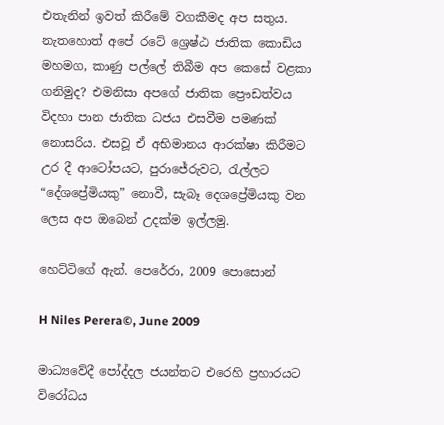එතැනින් ඉවත් කිරීමේ වගකීමද අප සතුය. නැතහොත් අපේ රටේ ශ්‍රෙෂ්ඨ ජාතික කොඩිය මහමග, කාණු පල්ලේ තිබීම අප කෙසේ වළකා ගනිමුද? එමනිසා අපගේ ජාතික ප්‍රෞඩත්වය විදහා පාන ජාතික ධජය එසවීම පමණක් නොසරිය. එසවූ ඒ අභිමානය ආරක්ෂා කිරීමට උර දී ආටෝපයට, පුරාජේරුවට, රැල්ලට “දේශප්‍රේමියකු” නොවී, සැබෑ දෙශප්‍රේමියකු වන ලෙස අප ඔබෙන් උදක්ම ඉල්ලමු.

හෙට්ටිගේ ඇන්. පෙරේරා, 2009 පොසොන්

H Niles Perera©, June 2009

මාධ්‍යවේදී පෝද්දල ජයන්තට එරෙහි ප්‍රහාරයට විරෝධය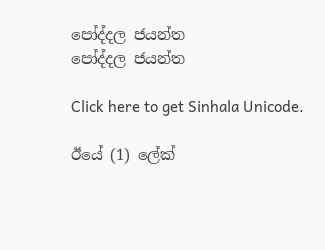පෝද්දල ජයන්ත
පෝද්දල ජයන්ත

Click here to get Sinhala Unicode.

ඊයේ (1) ලේක්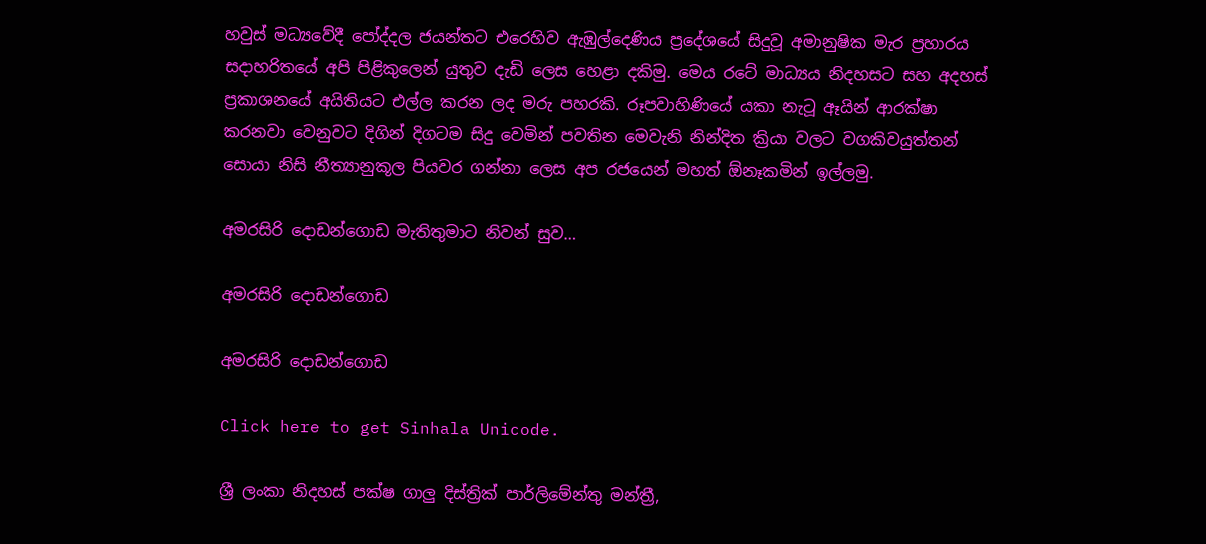හවුස් මධ්‍යවේදී පෝද්දල ජයන්තට එරෙහිව ඇඹුල්දෙණිය ප්‍රදේශයේ සිදුවූ අමානුෂික මැර ප්‍රහාරය සදාහරිතයේ අපි පිළිකුලෙන් යුතුව දැඩි ලෙස හෙළා දකිමු. මෙය රටේ මාධ්‍යය නිදහසට සහ අදහස් ප්‍රකාශනයේ අයිතියට එල්ල කරන ලද මරු පහරකි. රූපවාහිණියේ යකා නැටූ ඈයින් ආරක්ෂා කරනවා වෙනුවට දිගින් දිගටම සිදු වෙමින් පවතින මෙවැනි නින්දිත ක්‍රියා වලට වගකිවයුත්තන් සොයා නිසි නීත්‍යානුකූල පියවර ගන්නා ලෙස අප රජයෙන් මහත් ඕනෑකමින් ඉල්ලමු.

අමරසිරි දොඩන්ගොඩ මැතිතුමාට නිවන් සුව…

අමරසිරි දොඩන්ගොඩ

අමරසිරි දොඩන්ගොඩ

Click here to get Sinhala Unicode.

ශ්‍රී ලංකා නිදහස් පක්ෂ ගාලු දිස්ත්‍රික් පාර්ලිමේන්තු මන්ත්‍රී,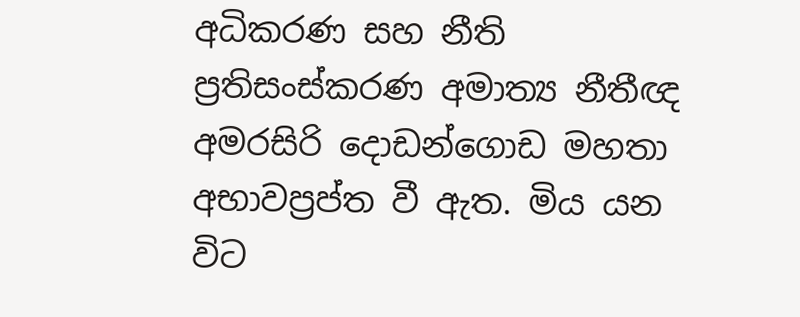අධිකරණ සහ නීති ප්‍රතිසංස්කරණ අමාත්‍ය නීතීඥ අමරසිරි දොඩන්ගොඩ මහතා අභාවප්‍රප්ත වී ඇත. මිය යන විට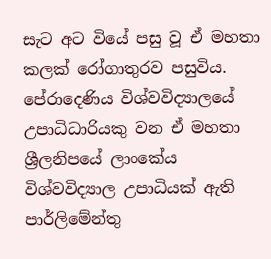සැට අට වියේ පසු වූ ඒ මහතා කලක් රෝගාතුරව පසුවිය. පේරාදෙණිය විශ්වවිද්‍යාලයේ උපාධිධාරියකු වන ඒ මහතා ශ්‍රීලනිපයේ ලාංකේය විශ්වවිද්‍යාල උපාධියක් ඇති පාර්ලිමේන්තු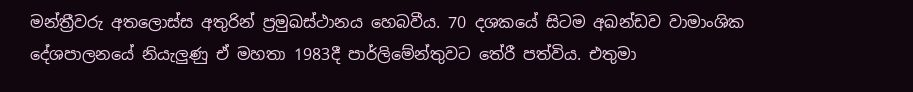මන්ත්‍රීවරු අතලොස්ස අතුරින් ප්‍රමුඛස්ථානය හෙබවීය. 70 දශකයේ සිටම අඛන්ඩව වාමාංශික දේශපාලනයේ නියැලුණු ඒ මහතා 1983දී පාර්ලිමේන්තුවට තේරී පත්විය. එතුමා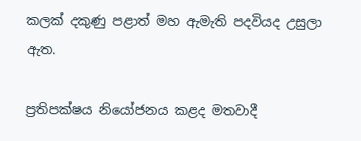කලක් දකුණු පළාත් මහ ඇමැති පදවියද උසුලා ඇත.

ප්‍රතිපක්ෂය නියෝජනය කළද මතවාදී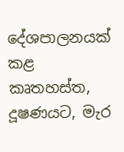දේශපාලනයක් කළ කෘතහස්ත, දූෂණයට, මැර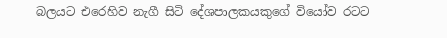බලයට එරෙහිව නැගී සිටි දේශපාලකයකුගේ වියෝව රටට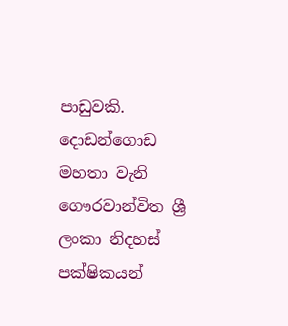පාඩුවකි. දොඩන්ගොඩ මහතා වැනි ගෞරවාන්විත ශ්‍රී ලංකා නිදහස් පක්ෂිකයන්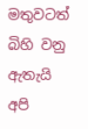මතුවටත් බිහි වනු ඇතැයි අපි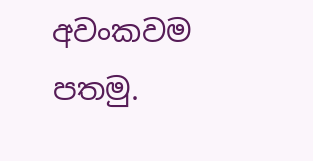අවංකවම පතමු.